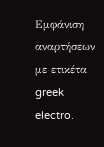Εμφάνιση αναρτήσεων με ετικέτα greek electro.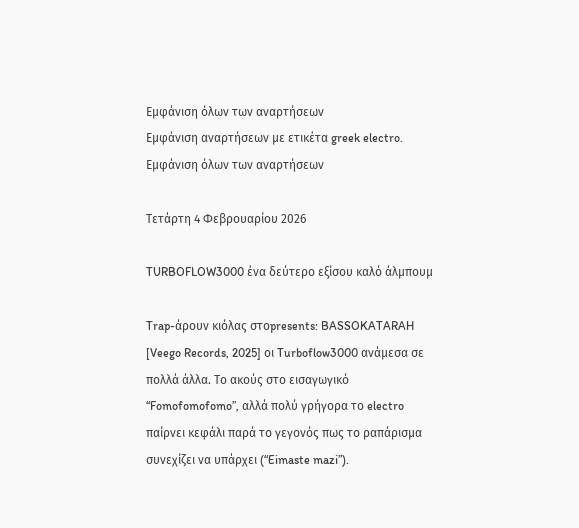Εμφάνιση όλων των αναρτήσεων
Εμφάνιση αναρτήσεων με ετικέτα greek electro. Εμφάνιση όλων των αναρτήσεων

Τετάρτη 4 Φεβρουαρίου 2026

TURBOFLOW3000 ένα δεύτερο εξίσου καλό άλμπουμ

Trap-άρουν κιόλας στοpresents: BASSOKATARAH [Veego Records, 2025] οι Turboflow3000 ανάμεσα σε πολλά άλλα. Το ακούς στο εισαγωγικό “Fomofomofomo”, αλλά πολύ γρήγορα το electro παίρνει κεφάλι παρά το γεγονός πως το ραπάρισμα συνεχίζει να υπάρχει (“Eimaste mazi”).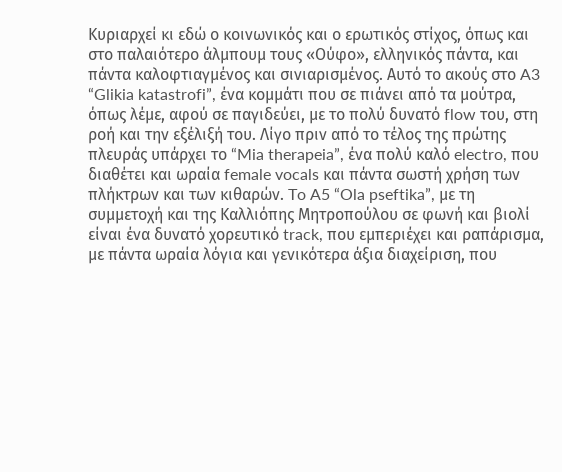Κυριαρχεί κι εδώ ο κοινωνικός και ο ερωτικός στίχος, όπως και στο παλαιότερο άλμπουμ τους «Ούφο», ελληνικός πάντα, και πάντα καλοφτιαγμένος και σινιαρισμένος. Αυτό το ακούς στο A3 “Glikia katastrofi”, ένα κομμάτι που σε πιάνει από τα μούτρα, όπως λέμε, αφού σε παγιδεύει, με το πολύ δυνατό flow του, στη ροή και την εξέλιξή του. Λίγο πριν από το τέλος της πρώτης πλευράς υπάρχει το “Mia therapeia”, ένα πολύ καλό electro, που διαθέτει και ωραία female vocals και πάντα σωστή χρήση των πλήκτρων και των κιθαρών. To A5 “Ola pseftika”, με τη συμμετοχή και της Καλλιόπης Μητροπούλου σε φωνή και βιολί είναι ένα δυνατό χορευτικό track, που εμπεριέχει και ραπάρισμα, με πάντα ωραία λόγια και γενικότερα άξια διαχείριση, που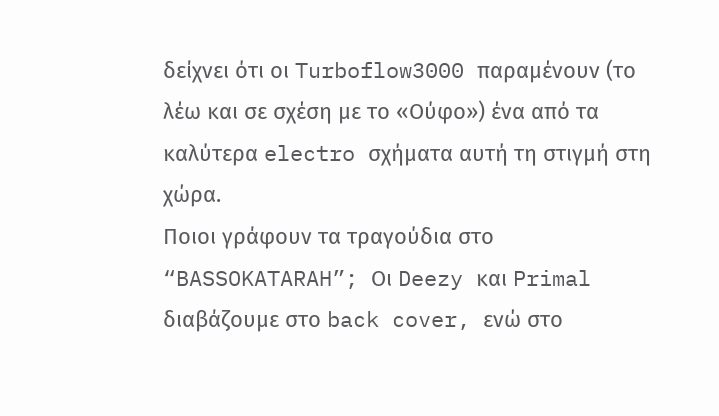δείχνει ότι οι Turboflow3000 παραμένουν (το λέω και σε σχέση με το «Ούφο») ένα από τα καλύτερα electro σχήματα αυτή τη στιγμή στη χώρα.
Ποιοι γράφουν τα τραγούδια στο “BASSOKATARAH”; Οι Deezy και Primal διαβάζουμε στο back cover, ενώ στο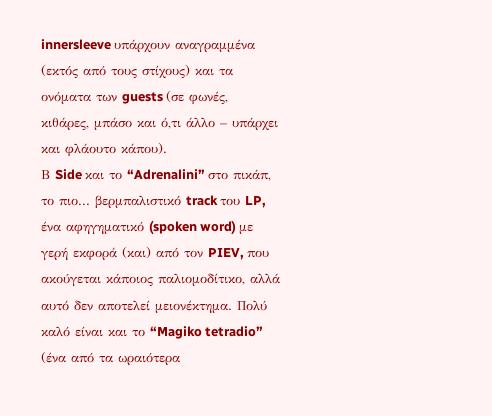innersleeve υπάρχουν αναγραμμένα (εκτός από τους στίχους) και τα ονόματα των guests (σε φωνές, κιθάρες, μπάσο και ό,τι άλλο – υπάρχει και φλάουτο κάπου).
Β Side και το “Adrenalini” στο πικάπ, το πιο... βερμπαλιστικό track του LP, ένα αφηγηματικό (spoken word) με γερή εκφορά (και) από τον PIEV, που ακούγεται κάποιος παλιομοδίτικο, αλλά αυτό δεν αποτελεί μειονέκτημα. Πολύ καλό είναι και το “Magiko tetradio” (ένα από τα ωραιότερα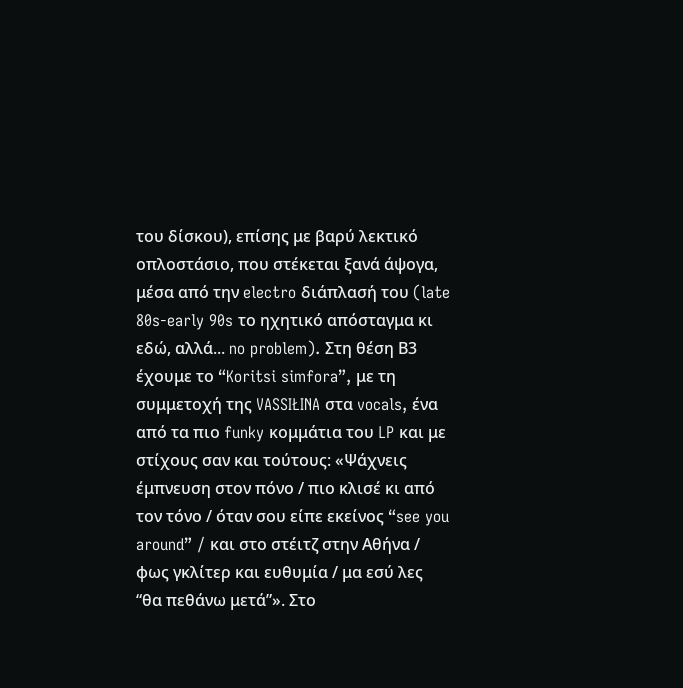του δίσκου), επίσης με βαρύ λεκτικό οπλοστάσιο, που στέκεται ξανά άψογα, μέσα από την electro διάπλασή του (late 80s-early 90s το ηχητικό απόσταγμα κι εδώ, αλλά... no problem). Στη θέση Β3 έχουμε το “Koritsi simfora”, με τη συμμετοχή της VASSIŁINA στα vocals, ένα από τα πιο funky κομμάτια του LP και με στίχους σαν και τούτους: «Ψάχνεις έμπνευση στον πόνο / πιο κλισέ κι από τον τόνο / όταν σου είπε εκείνος “see you around” / και στο στέιτζ στην Αθήνα / φως γκλίτερ και ευθυμία / μα εσύ λες “θα πεθάνω μετά”». Στο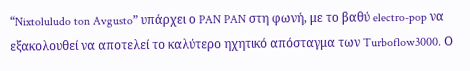“Nixtoluludo ton Avgusto” υπάρχει ο PAN PAN στη φωνή, με το βαθύ electro-pop να εξακολουθεί να αποτελεί το καλύτερο ηχητικό απόσταγμα των Turboflow3000. Ο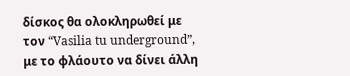δίσκος θα ολοκληρωθεί με τον “Vasilia tu underground”, με το φλάουτο να δίνει άλλη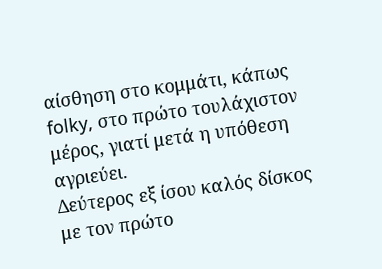αίσθηση στο κομμάτι, κάπως folky, στο πρώτο τουλάχιστον μέρος, γιατί μετά η υπόθεση αγριεύει.
Δεύτερος εξ ίσου καλός δίσκος με τον πρώτο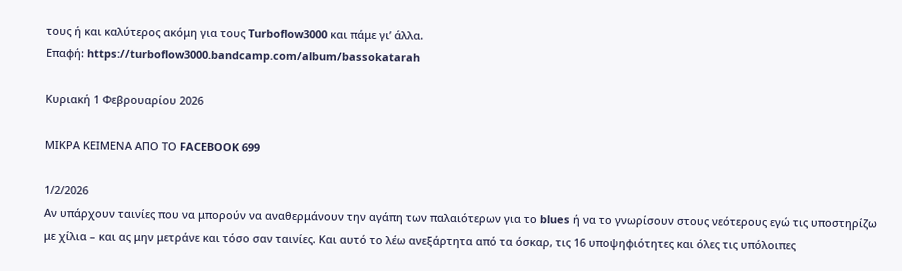τους ή και καλύτερος ακόμη για τους Turboflow3000 και πάμε γι’ άλλα.
Επαφή: https://turboflow3000.bandcamp.com/album/bassokatarah

Κυριακή 1 Φεβρουαρίου 2026

ΜΙΚΡΑ ΚΕΙΜΕΝΑ ΑΠΟ ΤΟ FACEBOOK 699

1/2/2026
Αν υπάρχουν ταινίες που να μπορούν να αναθερμάνουν την αγάπη των παλαιότερων για το blues ή να το γνωρίσουν στους νεότερους εγώ τις υποστηρίζω με χίλια – και ας μην μετράνε και τόσο σαν ταινίες. Και αυτό το λέω ανεξάρτητα από τα όσκαρ, τις 16 υποψηφιότητες και όλες τις υπόλοιπες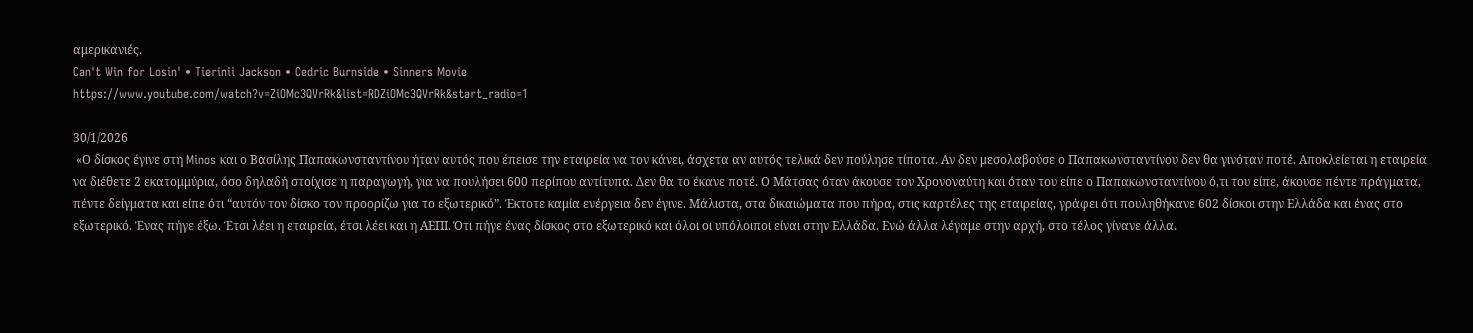αμερικανιές.
Can't Win for Losin' • Tierinii Jackson • Cedric Burnside • Sinners Movie
https://www.youtube.com/watch?v=ZiOMc3QVrRk&list=RDZiOMc3QVrRk&start_radio=1

30/1/2026
 «Ο δίσκος έγινε στη Minos και ο Βασίλης Παπακωνσταντίνου ήταν αυτός που έπεισε την εταιρεία να τον κάνει, άσχετα αν αυτός τελικά δεν πούλησε τίποτα. Αν δεν μεσολαβούσε ο Παπακωνσταντίνου δεν θα γινόταν ποτέ. Αποκλείεται η εταιρεία να διέθετε 2 εκατομμύρια, όσο δηλαδή στοίχισε η παραγωγή, για να πουλήσει 600 περίπου αντίτυπα. Δεν θα το έκανε ποτέ. Ο Μάτσας όταν άκουσε τον Χρονοναύτη και όταν του είπε ο Παπακωνσταντίνου ό,τι του είπε, άκουσε πέντε πράγματα, πέντε δείγματα και είπε ότι “αυτόν τον δίσκο τον προορίζω για το εξωτερικό”. Έκτοτε καμία ενέργεια δεν έγινε. Μάλιστα, στα δικαιώματα που πήρα, στις καρτέλες της εταιρείας, γράφει ότι πουληθήκανε 602 δίσκοι στην Ελλάδα και ένας στο εξωτερικό. Ένας πήγε έξω. Έτσι λέει η εταιρεία, έτσι λέει και η ΑΕΠΙ. Ότι πήγε ένας δίσκος στο εξωτερικό και όλοι οι υπόλοιποι είναι στην Ελλάδα. Ενώ άλλα λέγαμε στην αρχή, στο τέλος γίνανε άλλα.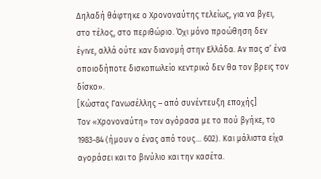Δηλαδή θάφτηκε ο Χρονοναύτης τελείως, για να βγει, στο τέλος, στο περιθώριο. Όχι μόνο προώθηση δεν έγινε, αλλά ούτε καν διανομή στην Ελλάδα. Αν πας σ’ ένα οποιοδήποτε δισκοπωλείο κεντρικό δεν θα τον βρεις τον δίσκο».
[Κώστας Γανωσέλλης – από συνέντευξη εποχής]
Τον «Χρονοναύτη» τον αγόρασα με το πού βγήκε, το 1983-84 (ήμουν ο ένας από τους... 602). Και μάλιστα είχα αγοράσει και το βινύλιο και την κασέτα.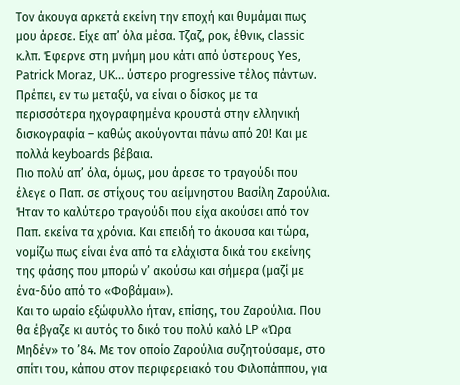Τον άκουγα αρκετά εκείνη την εποχή και θυμάμαι πως μου άρεσε. Είχε απ’ όλα μέσα. Τζαζ, ροκ, έθνικ, classic κ.λπ. Έφερνε στη μνήμη μου κάτι από ύστερους Yes, Patrick Moraz, UK… ύστερο progressive τέλος πάντων. Πρέπει, εν τω μεταξύ, να είναι ο δίσκος με τα περισσότερα ηχογραφημένα κρουστά στην ελληνική δισκογραφία – καθώς ακούγονται πάνω από 20! Και με πολλά keyboards βέβαια.
Πιο πολύ απ’ όλα, όμως, μου άρεσε το τραγούδι που έλεγε ο Παπ. σε στίχους του αείμνηστου Βασίλη Ζαρούλια. Ήταν το καλύτερο τραγούδι που είχα ακούσει από τον Παπ. εκείνα τα χρόνια. Και επειδή το άκουσα και τώρα, νομίζω πως είναι ένα από τα ελάχιστα δικά του εκείνης της φάσης που μπορώ ν’ ακούσω και σήμερα (μαζί με ένα-δύο από το «Φοβάμαι»).
Και το ωραίο εξώφυλλο ήταν, επίσης, του Ζαρούλια. Που θα έβγαζε κι αυτός το δικό του πολύ καλό LP «Ώρα Μηδέν» το ’84. Με τον οποίο Ζαρούλια συζητούσαμε, στο σπίτι του, κάπου στον περιφερειακό του Φιλοπάππου, για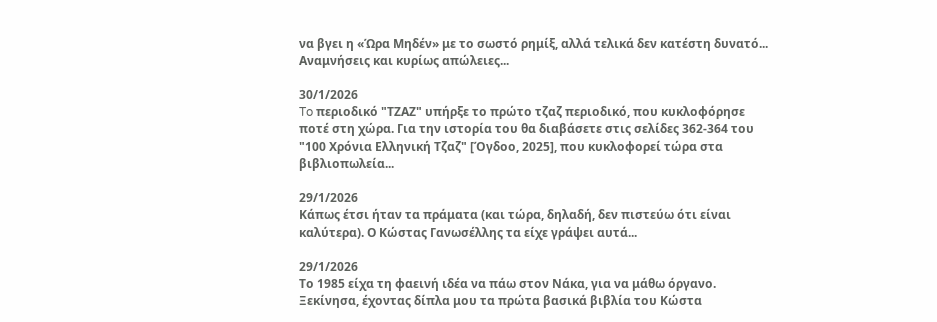να βγει η «Ώρα Μηδέν» με το σωστό ρημίξ, αλλά τελικά δεν κατέστη δυνατό...
Αναμνήσεις και κυρίως απώλειες...

30/1/2026
To περιοδικό "ΤΖΑΖ" υπήρξε το πρώτο τζαζ περιοδικό, που κυκλοφόρησε ποτέ στη χώρα. Για την ιστορία του θα διαβάσετε στις σελίδες 362-364 του "100 Χρόνια Ελληνική Τζαζ" [Όγδοο, 2025], που κυκλοφορεί τώρα στα βιβλιοπωλεία...

29/1/2026
Κάπως έτσι ήταν τα πράματα (και τώρα, δηλαδή, δεν πιστεύω ότι είναι καλύτερα). Ο Κώστας Γανωσέλλης τα είχε γράψει αυτά...

29/1/2026
Το 1985 είχα τη φαεινή ιδέα να πάω στον Νάκα, για να μάθω όργανο. Ξεκίνησα, έχοντας δίπλα μου τα πρώτα βασικά βιβλία του Κώστα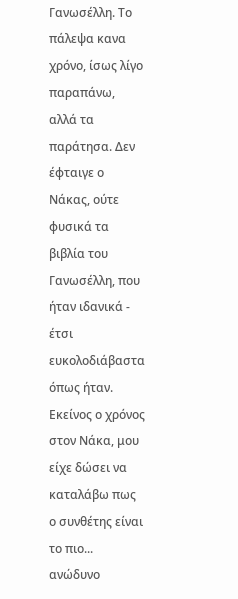Γανωσέλλη. Το πάλεψα κανα χρόνο, ίσως λίγο παραπάνω, αλλά τα παράτησα. Δεν έφταιγε ο Νάκας, ούτε φυσικά τα βιβλία του Γανωσέλλη, που ήταν ιδανικά - έτσι ευκολοδιάβαστα όπως ήταν.
Εκείνος ο χρόνος στον Νάκα, μου είχε δώσει να καταλάβω πως ο συνθέτης είναι το πιο... ανώδυνο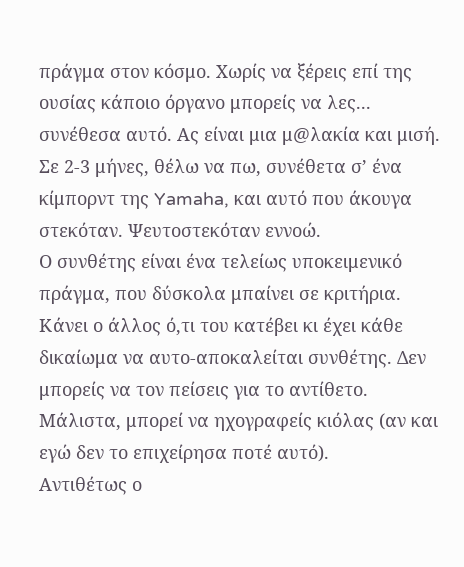πράγμα στον κόσμο. Χωρίς να ξέρεις επί της ουσίας κάποιο όργανο μπορείς να λες... συνέθεσα αυτό. Ας είναι μια μ@λακία και μισή. Σε 2-3 μήνες, θέλω να πω, συνέθετα σ’ ένα κίμπορντ της Yamaha, και αυτό που άκουγα στεκόταν. Ψευτοστεκόταν εννοώ.
Ο συνθέτης είναι ένα τελείως υποκειμενικό πράγμα, που δύσκολα μπαίνει σε κριτήρια. Κάνει ο άλλος ό,τι του κατέβει κι έχει κάθε δικαίωμα να αυτο-αποκαλείται συνθέτης. Δεν μπορείς να τον πείσεις για το αντίθετο. Μάλιστα, μπορεί να ηχογραφείς κιόλας (αν και εγώ δεν το επιχείρησα ποτέ αυτό).
Αντιθέτως ο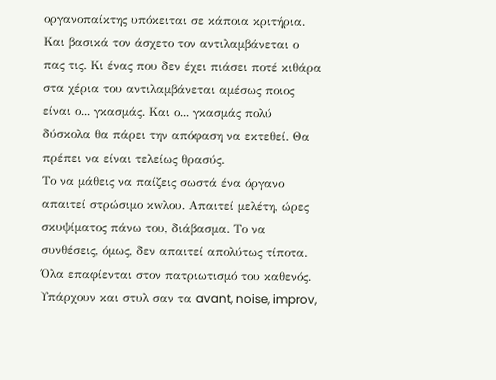οργανοπαίκτης υπόκειται σε κάποια κριτήρια. Και βασικά τον άσχετο τον αντιλαμβάνεται ο πας τις. Κι ένας που δεν έχει πιάσει ποτέ κιθάρα στα χέρια του αντιλαμβάνεται αμέσως ποιος είναι ο... γκασμάς. Και ο... γκασμάς πολύ δύσκολα θα πάρει την απόφαση να εκτεθεί. Θα πρέπει να είναι τελείως θρασύς.
Το να μάθεις να παίζεις σωστά ένα όργανο απαιτεί στρώσιμο κwλου. Απαιτεί μελέτη, ώρες σκυψίματος πάνω του, διάβασμα. Το να συνθέσεις, όμως, δεν απαιτεί απολύτως τίποτα. Όλα επαφίενται στον πατριωτισμό του καθενός. Υπάρχουν και στυλ σαν τα avant, noise, improv,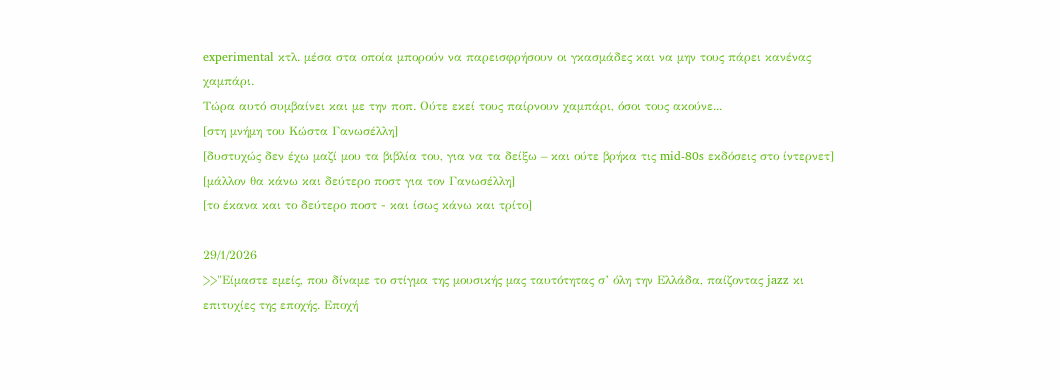experimental κτλ. μέσα στα οποία μπορούν να παρεισφρήσουν οι γκασμάδες και να μην τους πάρει κανένας χαμπάρι.
Τώρα αυτό συμβαίνει και με την ποπ. Ούτε εκεί τους παίρνουν χαμπάρι, όσοι τους ακούνε...
[στη μνήμη του Κώστα Γανωσέλλη]
[δυστυχώς δεν έχω μαζί μου τα βιβλία του, για να τα δείξω – και ούτε βρήκα τις mid-80s εκδόσεις στο ίντερνετ]
[μάλλον θα κάνω και δεύτερο ποστ για τον Γανωσέλλη]
[το έκανα και το δεύτερο ποστ - και ίσως κάνω και τρίτο]

29/1/2026
>>"Είμαστε εμείς, που δίναμε το στίγμα της μουσικής μας ταυτότητας σ’ όλη την Ελλάδα, παίζοντας jazz κι επιτυχίες της εποχής. Εποχή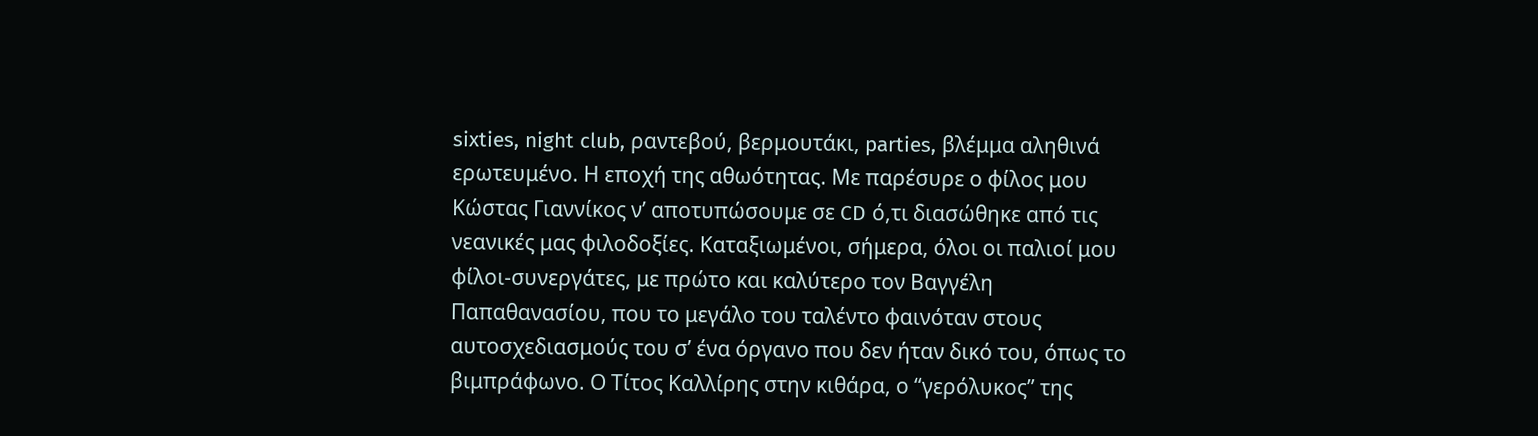sixties, night club, ραντεβού, βερμουτάκι, parties, βλέμμα αληθινά ερωτευμένο. Η εποχή της αθωότητας. Με παρέσυρε ο φίλος μου Κώστας Γιαννίκος ν’ αποτυπώσουμε σε CD ό,τι διασώθηκε από τις νεανικές μας φιλοδοξίες. Καταξιωμένοι, σήμερα, όλοι οι παλιοί μου φίλοι-συνεργάτες, με πρώτο και καλύτερο τον Βαγγέλη Παπαθανασίου, που το μεγάλο του ταλέντο φαινόταν στους αυτοσχεδιασμούς του σ’ ένα όργανο που δεν ήταν δικό του, όπως το βιμπράφωνο. Ο Τίτος Καλλίρης στην κιθάρα, ο “γερόλυκος” της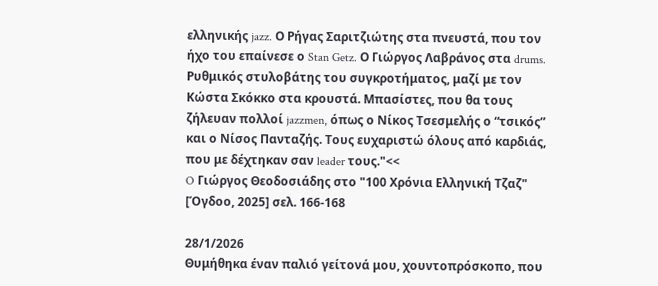ελληνικής jazz. Ο Ρήγας Σαριτζιώτης στα πνευστά, που τον ήχο του επαίνεσε ο Stan Getz. Ο Γιώργος Λαβράνος στα drums. Ρυθμικός στυλοβάτης του συγκροτήματος, μαζί με τον Κώστα Σκόκκο στα κρουστά. Μπασίστες, που θα τους ζήλευαν πολλοί jazzmen, όπως ο Νίκος Τσεσμελής ο “τσικός” και ο Νίσος Πανταζής. Τους ευχαριστώ όλους από καρδιάς, που με δέχτηκαν σαν leader τους."<<
O Γιώργος Θεοδοσιάδης στο "100 Χρόνια Ελληνική Τζαζ" [Όγδοο, 2025] σελ. 166-168

28/1/2026
Θυμήθηκα έναν παλιό γείτονά μου, χουντοπρόσκοπο, που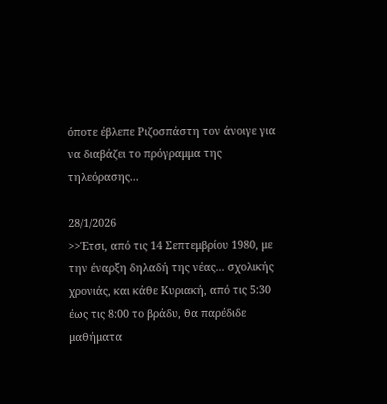όποτε έβλεπε Ριζοσπάστη τον άνοιγε για να διαβάζει το πρόγραμμα της τηλεόρασης...

28/1/2026
>>Έτσι, από τις 14 Σεπτεμβρίου 1980, με την έναρξη δηλαδή της νέας... σχολικής χρονιάς, και κάθε Κυριακή, από τις 5:30 έως τις 8:00 το βράδυ, θα παρέδιδε μαθήματα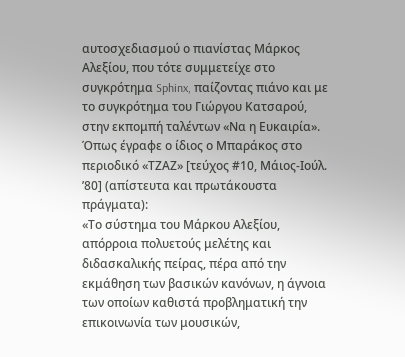αυτοσχεδιασμού ο πιανίστας Μάρκος Αλεξίου, που τότε συμμετείχε στο συγκρότημα Sphinx, παίζοντας πιάνο και με το συγκρότημα του Γιώργου Κατσαρού, στην εκπομπή ταλέντων «Να η Ευκαιρία». Όπως έγραφε ο ίδιος ο Μπαράκος στο περιοδικό «ΤΖΑΖ» [τεύχος #10, Μάιος-Ιούλ. ’80] (απίστευτα και πρωτάκουστα πράγματα):
«Το σύστημα του Μάρκου Αλεξίου, απόρροια πολυετούς μελέτης και διδασκαλικής πείρας, πέρα από την εκμάθηση των βασικών κανόνων, η άγνοια των οποίων καθιστά προβληματική την επικοινωνία των μουσικών,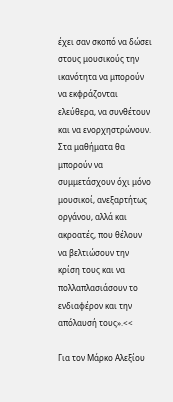έχει σαν σκοπό να δώσει στους μουσικούς την ικανότητα να μπορούν να εκφράζονται ελεύθερα, να συνθέτουν και να ενορχηστρώνουν. Στα μαθήματα θα μπορούν να συμμετάσχουν όχι μόνο μουσικοί, ανεξαρτήτως οργάνου, αλλά και ακροατές, που θέλουν να βελτιώσουν την κρίση τους και να πολλαπλασιάσουν το ενδιαφέρον και την απόλαυσή τους».<<

Για τον Μάρκο Αλεξίου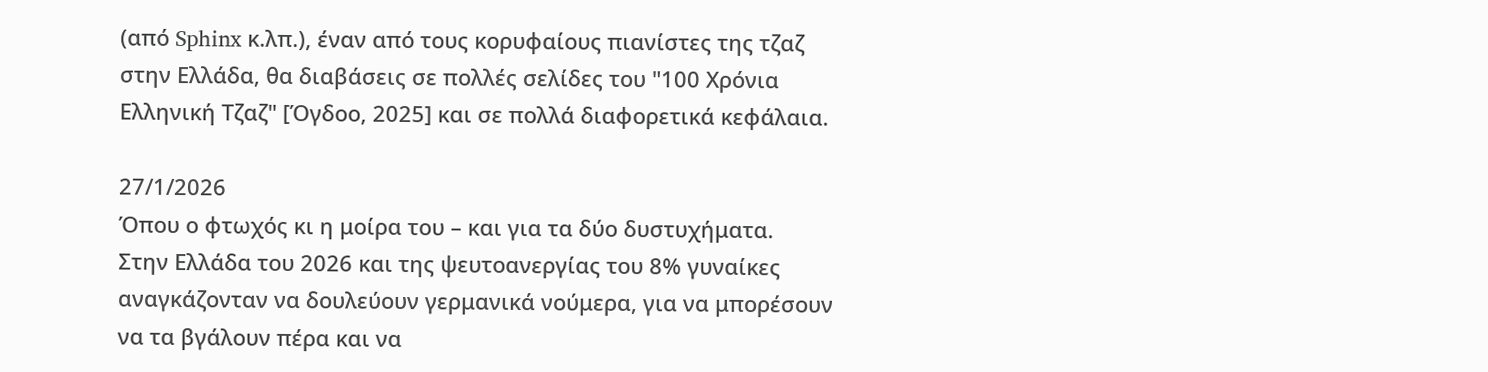(από Sphinx κ.λπ.), έναν από τους κορυφαίους πιανίστες της τζαζ στην Ελλάδα, θα διαβάσεις σε πολλές σελίδες του "100 Χρόνια Ελληνική Τζαζ" [Όγδοο, 2025] και σε πολλά διαφορετικά κεφάλαια.

27/1/2026
Όπου ο φτωχός κι η μοίρα του – και για τα δύο δυστυχήματα.
Στην Ελλάδα του 2026 και της ψευτοανεργίας του 8% γυναίκες αναγκάζονταν να δουλεύουν γερμανικά νούμερα, για να μπορέσουν να τα βγάλουν πέρα και να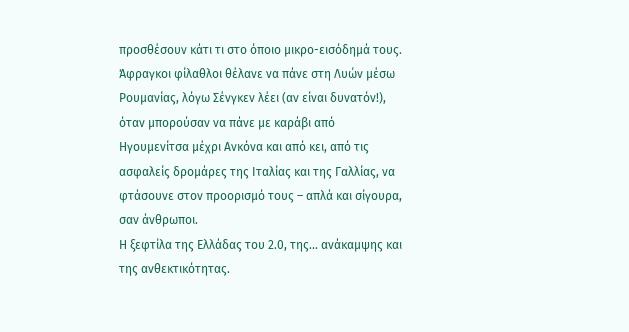προσθέσουν κάτι τι στο όποιο μικρο-εισόδημά τους.
Άφραγκοι φίλαθλοι θέλανε να πάνε στη Λυών μέσω Ρουμανίας, λόγω Σένγκεν λέει (αν είναι δυνατόν!), όταν μπορούσαν να πάνε με καράβι από Ηγουμενίτσα μέχρι Ανκόνα και από κει, από τις ασφαλείς δρομάρες της Ιταλίας και της Γαλλίας, να φτάσουνε στον προορισμό τους – απλά και σίγουρα, σαν άνθρωποι.
Η ξεφτίλα της Ελλάδας του 2.0, της... ανάκαμψης και της ανθεκτικότητας.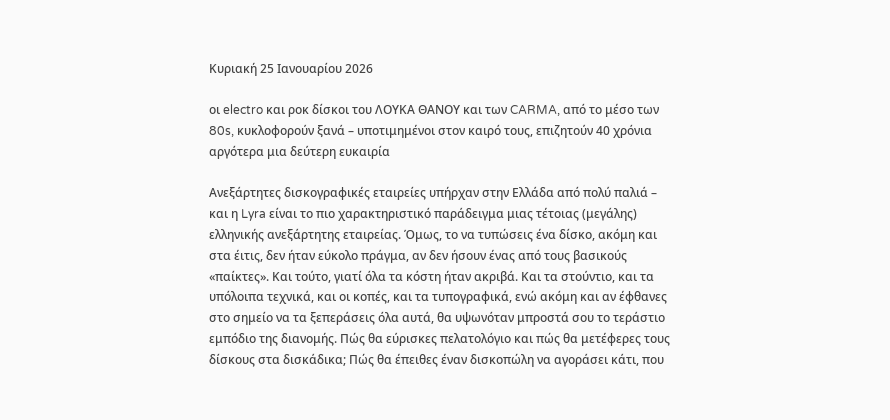Κυριακή 25 Ιανουαρίου 2026

οι electro και ροκ δίσκοι του ΛΟΥΚΑ ΘΑΝΟΥ και των CARMA, από το μέσο των 80s, κυκλοφορούν ξανά – υποτιμημένοι στον καιρό τους, επιζητούν 40 χρόνια αργότερα μια δεύτερη ευκαιρία

Ανεξάρτητες δισκογραφικές εταιρείες υπήρχαν στην Ελλάδα από πολύ παλιά – και η Lyra είναι το πιο χαρακτηριστικό παράδειγμα μιας τέτοιας (μεγάλης) ελληνικής ανεξάρτητης εταιρείας. Όμως, το να τυπώσεις ένα δίσκο, ακόμη και στα έιτις, δεν ήταν εύκολο πράγμα, αν δεν ήσουν ένας από τους βασικούς «παίκτες». Και τούτο, γιατί όλα τα κόστη ήταν ακριβά. Και τα στούντιο, και τα υπόλοιπα τεχνικά, και οι κοπές, και τα τυπογραφικά, ενώ ακόμη και αν έφθανες στο σημείο να τα ξεπεράσεις όλα αυτά, θα υψωνόταν μπροστά σου το τεράστιο εμπόδιο της διανομής. Πώς θα εύρισκες πελατολόγιο και πώς θα μετέφερες τους δίσκους στα δισκάδικα; Πώς θα έπειθες έναν δισκοπώλη να αγοράσει κάτι, που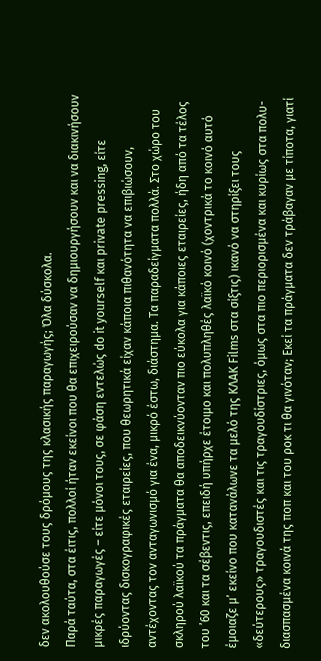δεν ακολουθούσε τους δρόμους της κλασικής παραγωγής; Όλα δύσκολα.
Παρά ταύτα, στα έιτις, πολλοί ήταν εκείνοι που θα επιχειρούσαν να δημιουργήσουν και να διακινήσουν μικρές παραγωγές – είτε μόνοι τους, σε φάση εντελώς do it yourself και private pressing, είτε ιδρύοντας δισκογραφικές εταιρείες, που θεωρητικά είχαν κάποια πιθανότητα να επιβιώσουν, αντέχοντας τον ανταγωνισμό για ένα, μικρό έστω, διάστημα. Τα παραδείγματα πολλά. Στο χώρο του σκληρού λαϊκού τα πράγματα θα αποδεικνύονταν πιο εύκολα για κάποιες εταιρείες, ήδη από τα τέλος του ’60 και τα σέβεντις, επειδή υπήρχε έτοιμο και πολυπληθές λαϊκό κοινό (χοντρικά το κοινό αυτό έμοιαζε μ’ εκείνο που κατανάλωνε τα μελό της KΛΑΚ Films στα σίξτις) ικανό να στηρίξει τους «δεύτερους» τραγουδιστές και τις τραγουδίστριες, όμως στα πιο περιορισμένα και κυρίως στα πολυ-διασπασμένα κοινά της ποπ και του ροκ τι θα γινόταν; Εκεί τα πράγματα δεν τράβαγαν με τίποτα, γιατί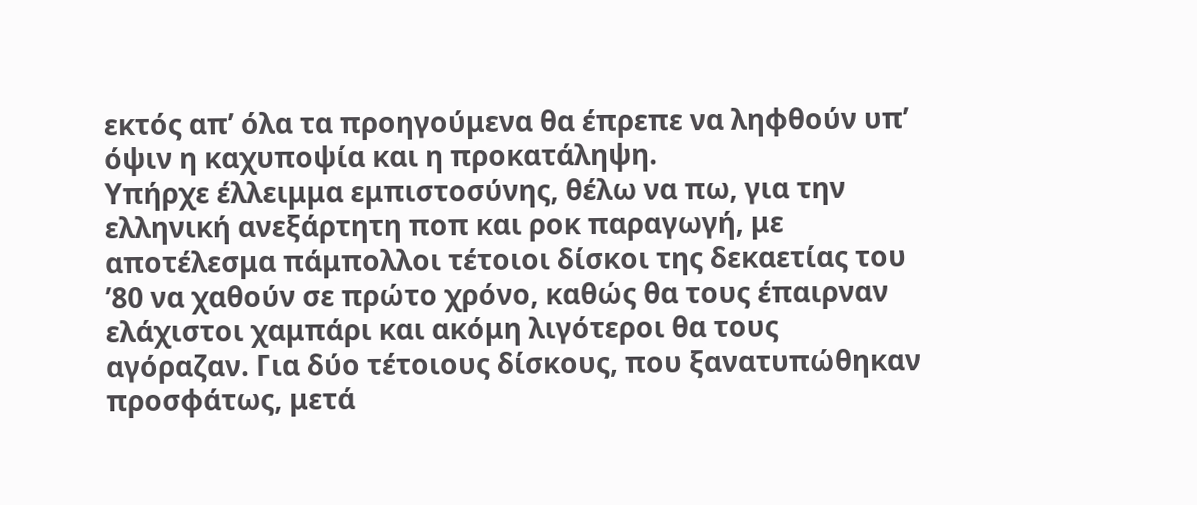εκτός απ’ όλα τα προηγούμενα θα έπρεπε να ληφθούν υπ’ όψιν η καχυποψία και η προκατάληψη.
Υπήρχε έλλειμμα εμπιστοσύνης, θέλω να πω, για την ελληνική ανεξάρτητη ποπ και ροκ παραγωγή, με αποτέλεσμα πάμπολλοι τέτοιοι δίσκοι της δεκαετίας του ’80 να χαθούν σε πρώτο χρόνο, καθώς θα τους έπαιρναν ελάχιστοι χαμπάρι και ακόμη λιγότεροι θα τους αγόραζαν. Για δύο τέτοιους δίσκους, που ξανατυπώθηκαν προσφάτως, μετά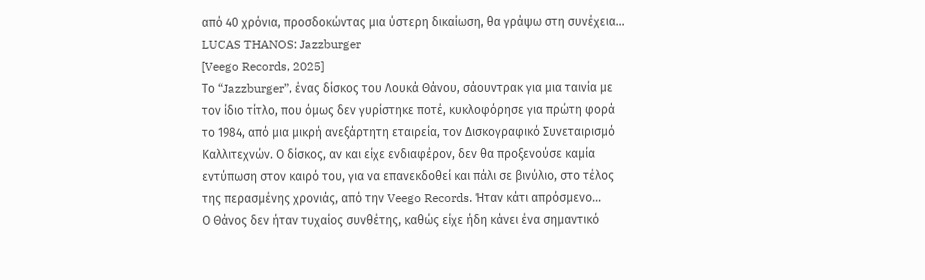από 40 χρόνια, προσδοκώντας μια ύστερη δικαίωση, θα γράψω στη συνέχεια...
LUCAS THANOS: Jazzburger
[Veego Records, 2025]
Το “Jazzburger”, ένας δίσκος του Λουκά Θάνου, σάουντρακ για μια ταινία με τον ίδιο τίτλο, που όμως δεν γυρίστηκε ποτέ, κυκλοφόρησε για πρώτη φορά το 1984, από μια μικρή ανεξάρτητη εταιρεία, τον Δισκογραφικό Συνεταιρισμό Καλλιτεχνών. Ο δίσκος, αν και είχε ενδιαφέρον, δεν θα προξενούσε καμία εντύπωση στον καιρό του, για να επανεκδοθεί και πάλι σε βινύλιο, στο τέλος της περασμένης χρονιάς, από την Veego Records. Ήταν κάτι απρόσμενο...
Ο Θάνος δεν ήταν τυχαίος συνθέτης, καθώς είχε ήδη κάνει ένα σημαντικό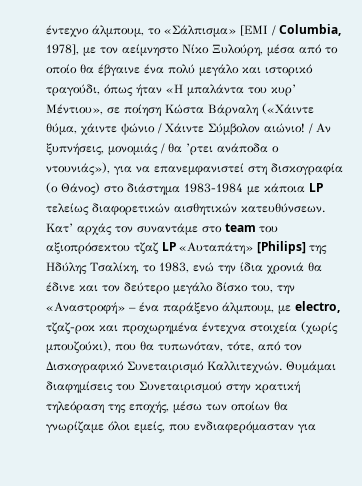έντεχνο άλμπουμ, το «Σάλπισμα» [ΕΜΙ / Columbia, 1978], με τον αείμνηστο Νίκο Ξυλούρη, μέσα από το οποίο θα έβγαινε ένα πολύ μεγάλο και ιστορικό τραγούδι, όπως ήταν «Η μπαλάντα του κυρ’ Μέντιου», σε ποίηση Κώστα Βάρναλη («Χάιντε θύμα, χάιντε ψώνιο / Χάιντε Σύμβολον αιώνιο! / Αν ξυπνήσεις, μονομιάς / θα ’ρτει ανάποδα ο ντουνιάς»), για να επανεμφανιστεί στη δισκογραφία (ο Θάνος) στο διάστημα 1983-1984 με κάποια LP τελείως διαφορετικών αισθητικών κατευθύνσεων.
Κατ’ αρχάς τον συναντάμε στο team του αξιοπρόσεκτου τζαζ LP «Αυταπάτη» [Philips] της Ηδύλης Τσαλίκη, το 1983, ενώ την ίδια χρονιά θα έδινε και τον δεύτερο μεγάλο δίσκο του, την «Αναστροφή» – ένα παράξενο άλμπουμ, με electro, τζαζ-ροκ και προχωρημένα έντεχνα στοιχεία (χωρίς μπουζούκι), που θα τυπωνόταν, τότε, από τον Δισκογραφικό Συνεταιρισμό Καλλιτεχνών. Θυμάμαι διαφημίσεις του Συνεταιρισμού στην κρατική τηλεόραση της εποχής, μέσω των οποίων θα γνωρίζαμε όλοι εμείς, που ενδιαφερόμασταν για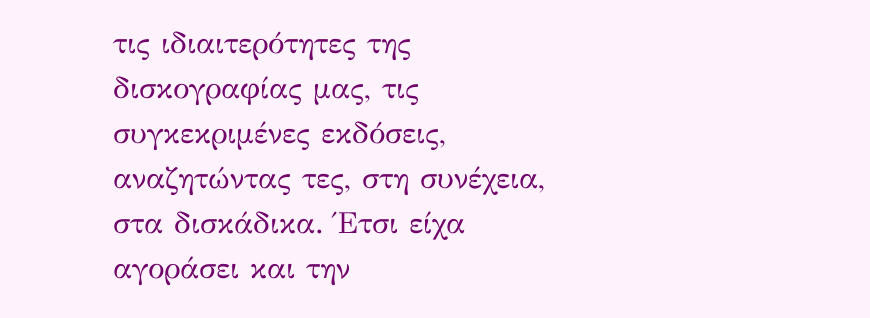τις ιδιαιτερότητες της δισκογραφίας μας, τις συγκεκριμένες εκδόσεις, αναζητώντας τες, στη συνέχεια, στα δισκάδικα. Έτσι είχα αγοράσει και την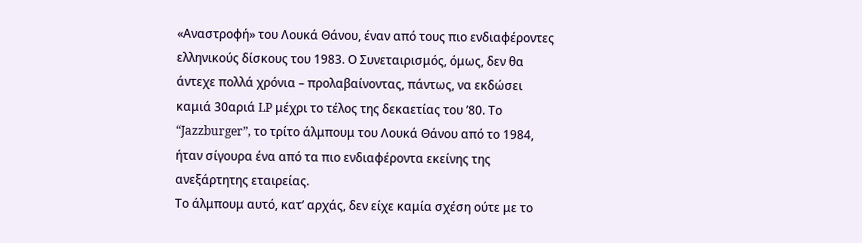«Αναστροφή» του Λουκά Θάνου, έναν από τους πιο ενδιαφέροντες ελληνικούς δίσκους του 1983. Ο Συνεταιρισμός, όμως, δεν θα άντεχε πολλά χρόνια – προλαβαίνοντας, πάντως, να εκδώσει καμιά 30αριά LP μέχρι το τέλος της δεκαετίας του ’80. Το “Jazzburger”, το τρίτο άλμπουμ του Λουκά Θάνου από το 1984, ήταν σίγουρα ένα από τα πιο ενδιαφέροντα εκείνης της ανεξάρτητης εταιρείας.
Το άλμπουμ αυτό, κατ’ αρχάς, δεν είχε καμία σχέση ούτε με το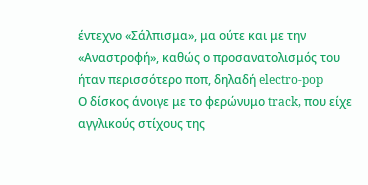έντεχνο «Σάλπισμα», μα ούτε και με την «Αναστροφή», καθώς ο προσανατολισμός του ήταν περισσότερο ποπ, δηλαδή electro-pop
Ο δίσκος άνοιγε με το φερώνυμο track, που είχε αγγλικούς στίχους της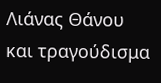Λιάνας Θάνου και τραγούδισμα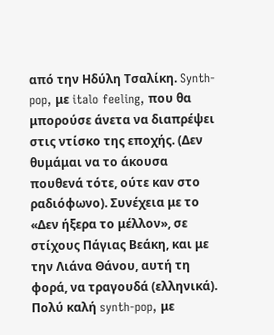από την Ηδύλη Τσαλίκη. Synth-pop, με italo feeling, που θα μπορούσε άνετα να διαπρέψει στις ντίσκο της εποχής. (Δεν θυμάμαι να το άκουσα πουθενά τότε, ούτε καν στο ραδιόφωνο). Συνέχεια με το «Δεν ήξερα το μέλλον», σε στίχους Πάγιας Βεάκη, και με την Λιάνα Θάνου, αυτή τη φορά, να τραγουδά (ελληνικά). Πολύ καλή synth-pop, με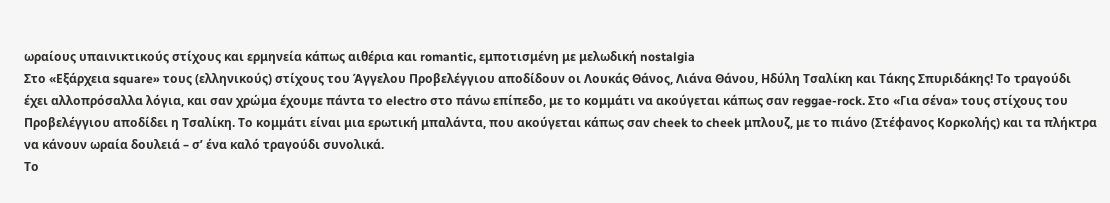ωραίους υπαινικτικούς στίχους και ερμηνεία κάπως αιθέρια και romantic, εμποτισμένη με μελωδική nostalgia
Στο «Εξάρχεια square» τους (ελληνικούς) στίχους του Άγγελου Προβελέγγιου αποδίδουν οι Λουκάς Θάνος, Λιάνα Θάνου, Ηδύλη Τσαλίκη και Τάκης Σπυριδάκης! Το τραγούδι έχει αλλοπρόσαλλα λόγια, και σαν χρώμα έχουμε πάντα το electro στο πάνω επίπεδο, με το κομμάτι να ακούγεται κάπως σαν reggae-rock. Στο «Για σένα» τους στίχους του Προβελέγγιου αποδίδει η Τσαλίκη. Το κομμάτι είναι μια ερωτική μπαλάντα, που ακούγεται κάπως σαν cheek to cheek μπλουζ, με το πιάνο (Στέφανος Κορκολής) και τα πλήκτρα να κάνουν ωραία δουλειά – σ’ ένα καλό τραγούδι συνολικά.
Το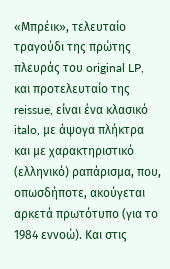«Μπρέικ», τελευταίο τραγούδι της πρώτης πλευράς του original LP, και προτελευταίο της reissue, είναι ένα κλασικό italo, με άψογα πλήκτρα και με χαρακτηριστικό (ελληνικό) ραπάρισμα, που, οπωσδήποτε, ακούγεται αρκετά πρωτότυπο (για το 1984 εννοώ). Και στις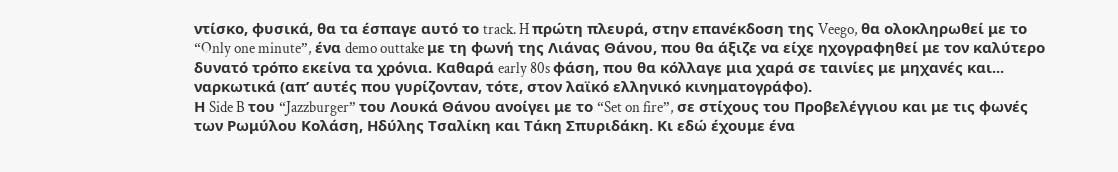ντίσκο, φυσικά, θα τα έσπαγε αυτό το track. H πρώτη πλευρά, στην επανέκδοση της Veego, θα ολοκληρωθεί με το “Only one minute”, ένα demo outtake με τη φωνή της Λιάνας Θάνου, που θα άξιζε να είχε ηχογραφηθεί με τον καλύτερο δυνατό τρόπο εκείνα τα χρόνια. Καθαρά early 80s φάση, που θα κόλλαγε μια χαρά σε ταινίες με μηχανές και... ναρκωτικά (απ’ αυτές που γυρίζονταν, τότε, στον λαϊκό ελληνικό κινηματογράφο).
Η Side B του “Jazzburger” του Λουκά Θάνου ανοίγει με το “Set on fire”, σε στίχους του Προβελέγγιου και με τις φωνές των Ρωμύλου Κολάση, Ηδύλης Τσαλίκη και Τάκη Σπυριδάκη. Κι εδώ έχουμε ένα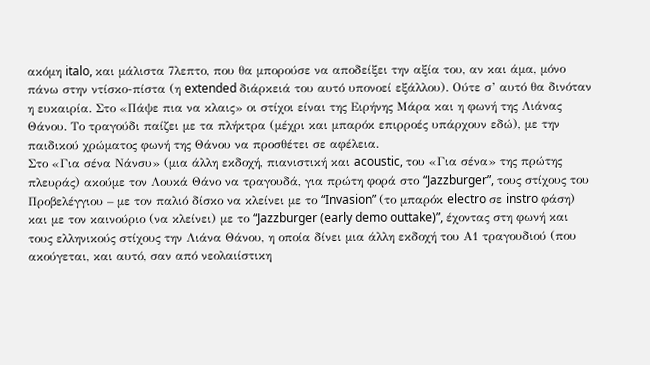ακόμη italo, και μάλιστα 7λεπτο, που θα μπορούσε να αποδείξει την αξία του, αν και άμα, μόνο πάνω στην ντίσκο-πίστα (η extended διάρκειά του αυτό υπονοεί εξάλλου). Ούτε σ’ αυτό θα δινόταν η ευκαιρία. Στο «Πάψε πια να κλαις» οι στίχοι είναι της Ειρήνης Μάρα και η φωνή της Λιάνας Θάνου. Το τραγούδι παίζει με τα πλήκτρα (μέχρι και μπαρόκ επιρροές υπάρχουν εδώ), με την παιδικού χρώματος φωνή της Θάνου να προσθέτει σε αφέλεια.
Στο «Για σένα Νάνσυ» (μια άλλη εκδοχή, πιανιστική και acoustic, του «Για σένα» της πρώτης πλευράς) ακούμε τον Λουκά Θάνο να τραγουδά, για πρώτη φορά στο “Jazzburger”, τους στίχους του Προβελέγγιου – με τον παλιό δίσκο να κλείνει με το “Invasion” (το μπαρόκ electro σε instro φάση) και με τον καινούριο (να κλείνει) με το “Jazzburger (early demo outtake)”, έχοντας στη φωνή και τους ελληνικούς στίχους την Λιάνα Θάνου, η οποία δίνει μια άλλη εκδοχή του Α1 τραγουδιού (που ακούγεται, και αυτό, σαν από νεολαιίστικη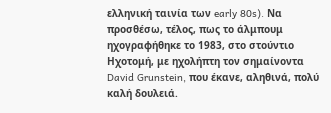ελληνική ταινία των early 80s). Να προσθέσω, τέλος, πως το άλμπουμ ηχογραφήθηκε το 1983, στο στούντιο Ηχοτομή, με ηχολήπτη τον σημαίνοντα David Grunstein, που έκανε, αληθινά, πολύ καλή δουλειά.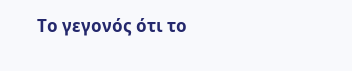Το γεγονός ότι το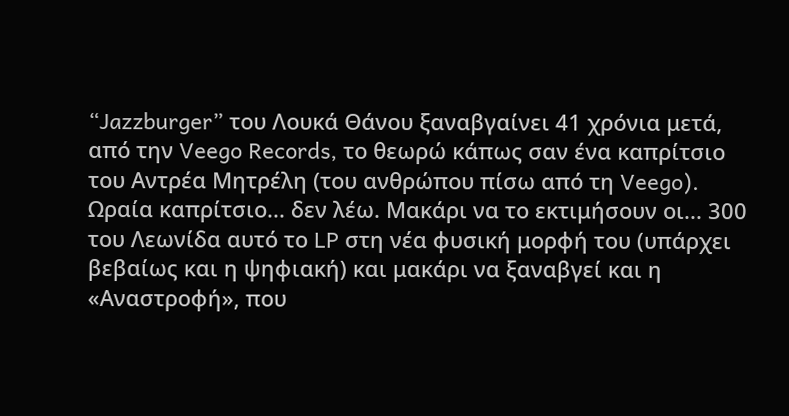“Jazzburger” του Λουκά Θάνου ξαναβγαίνει 41 χρόνια μετά, από την Veego Records, το θεωρώ κάπως σαν ένα καπρίτσιο του Αντρέα Μητρέλη (του ανθρώπου πίσω από τη Veego). Ωραία καπρίτσιο... δεν λέω. Μακάρι να το εκτιμήσουν οι... 300 του Λεωνίδα αυτό το LP στη νέα φυσική μορφή του (υπάρχει βεβαίως και η ψηφιακή) και μακάρι να ξαναβγεί και η «Αναστροφή», που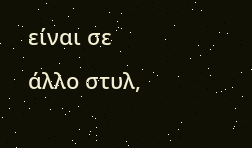είναι σε άλλο στυλ,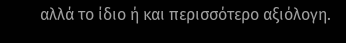αλλά το ίδιο ή και περισσότερο αξιόλογη.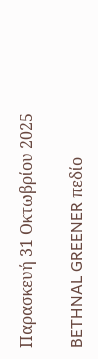Παρασκευή 31 Οκτωβρίου 2025

BETHNAL GREENER πεδίο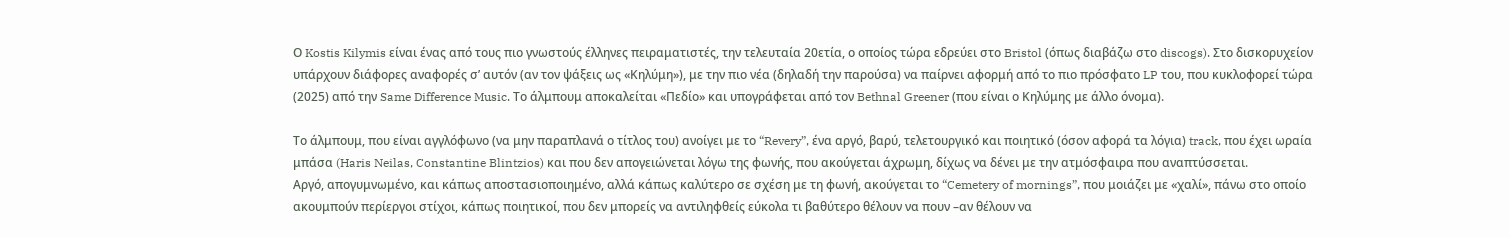Ο Kostis Kilymis είναι ένας από τους πιο γνωστούς έλληνες πειραματιστές, την τελευταία 20ετία, ο οποίος τώρα εδρεύει στο Bristol (όπως διαβάζω στο discogs). Στο δισκορυχείον υπάρχουν διάφορες αναφορές σ’ αυτόν (αν τον ψάξεις ως «Κηλύμη»), με την πιο νέα (δηλαδή την παρούσα) να παίρνει αφορμή από το πιο πρόσφατο LP του, που κυκλοφορεί τώρα (2025) από την Same Difference Music. Το άλμπουμ αποκαλείται «Πεδίο» και υπογράφεται από τον Bethnal Greener (που είναι ο Κηλύμης με άλλο όνομα).

Το άλμπουμ, που είναι αγγλόφωνο (να μην παραπλανά ο τίτλος του) ανοίγει με το “Revery”, ένα αργό, βαρύ, τελετουργικό και ποιητικό (όσον αφορά τα λόγια) track, που έχει ωραία μπάσα (Haris Neilas, Constantine Blintzios) και που δεν απογειώνεται λόγω της φωνής, που ακούγεται άχρωμη, δίχως να δένει με την ατμόσφαιρα που αναπτύσσεται.
Αργό, απογυμνωμένο, και κάπως αποστασιοποιημένο, αλλά κάπως καλύτερο σε σχέση με τη φωνή, ακούγεται το “Cemetery of mornings”, που μοιάζει με «χαλί», πάνω στο οποίο ακουμπούν περίεργοι στίχοι, κάπως ποιητικοί, που δεν μπορείς να αντιληφθείς εύκολα τι βαθύτερο θέλουν να πουν –αν θέλουν να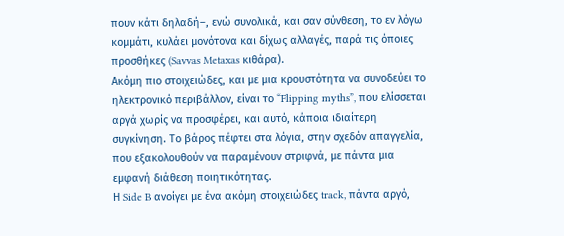πουν κάτι δηλαδή–, ενώ συνολικά, και σαν σύνθεση, το εν λόγω κομμάτι, κυλάει μονότονα και δίχως αλλαγές, παρά τις όποιες προσθήκες (Savvas Metaxas κιθάρα).
Ακόμη πιο στοιχειώδες, και με μια κρουστότητα να συνοδεύει το ηλεκτρονικό περιβάλλον, είναι το “Flipping myths”, που ελίσσεται αργά χωρίς να προσφέρει, και αυτό, κάποια ιδιαίτερη συγκίνηση. Το βάρος πέφτει στα λόγια, στην σχεδόν απαγγελία, που εξακολουθούν να παραμένουν στριφνά, με πάντα μια εμφανή διάθεση ποιητικότητας.
Η Side B ανοίγει με ένα ακόμη στοιχειώδες track, πάντα αργό,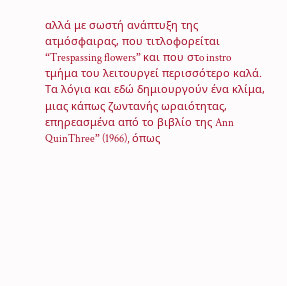αλλά με σωστή ανάπτυξη της ατμόσφαιρας, που τιτλοφορείται “Trespassing flowers” και που στo instro τμήμα του λειτουργεί περισσότερο καλά. Τα λόγια και εδώ δημιουργούν ένα κλίμα, μιας κάπως ζωντανής ωραιότητας, επηρεασμένα από το βιβλίο της Ann QuinThree” (1966), όπως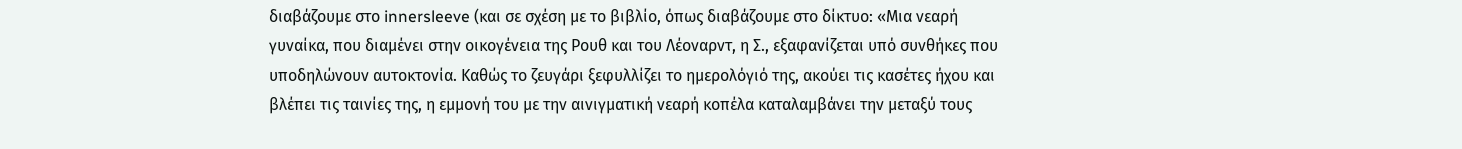διαβάζουμε στο innersleeve (και σε σχέση με το βιβλίο, όπως διαβάζουμε στο δίκτυο: «Μια νεαρή γυναίκα, που διαμένει στην οικογένεια της Ρουθ και του Λέοναρντ, η Σ., εξαφανίζεται υπό συνθήκες που υποδηλώνουν αυτοκτονία. Καθώς το ζευγάρι ξεφυλλίζει το ημερολόγιό της, ακούει τις κασέτες ήχου και βλέπει τις ταινίες της, η εμμονή του με την αινιγματική νεαρή κοπέλα καταλαμβάνει την μεταξύ τους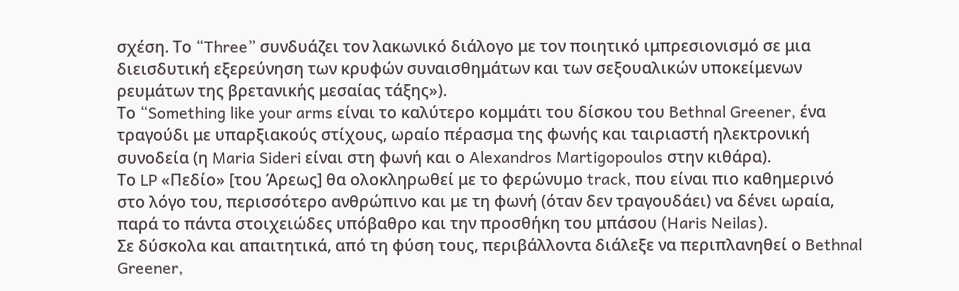σχέση. Το “Three” συνδυάζει τον λακωνικό διάλογο με τον ποιητικό ιμπρεσιονισμό σε μια διεισδυτική εξερεύνηση των κρυφών συναισθημάτων και των σεξουαλικών υποκείμενων ρευμάτων της βρετανικής μεσαίας τάξης»).
Το “Something like your arms είναι το καλύτερο κομμάτι του δίσκου του Bethnal Greener, ένα τραγούδι με υπαρξιακούς στίχους, ωραίο πέρασμα της φωνής και ταιριαστή ηλεκτρονική συνοδεία (η Maria Sideri είναι στη φωνή και ο Alexandros Martigopoulos στην κιθάρα).
Το LP «Πεδίο» [του Άρεως] θα ολοκληρωθεί με το φερώνυμο track, που είναι πιο καθημερινό στο λόγο του, περισσότερο ανθρώπινο και με τη φωνή (όταν δεν τραγουδάει) να δένει ωραία, παρά το πάντα στοιχειώδες υπόβαθρο και την προσθήκη του μπάσου (Haris Neilas).
Σε δύσκολα και απαιτητικά, από τη φύση τους, περιβάλλοντα διάλεξε να περιπλανηθεί ο Bethnal Greener,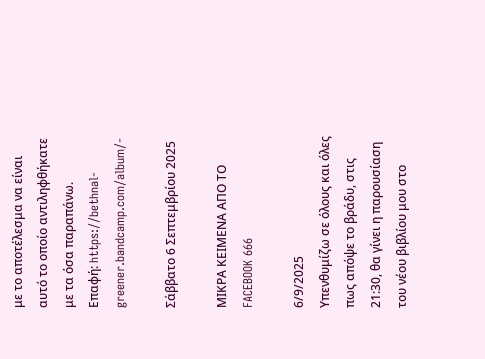με το αποτέλεσμα να είναι αυτό το οποίο αντιληφθήκατε με τα όσα παραπάνω.
Επαφή: https://bethnal-greener.bandcamp.com/album/-

Σάββατο 6 Σεπτεμβρίου 2025

ΜΙΚΡΑ ΚΕΙΜΕΝΑ ΑΠΟ ΤΟ FACEBOOK 666

6/9/2025
Υπενθυμίζω σε όλους και όλες πως απόψε το βράδυ, στις 21:30, θα γίνει η παρουσίαση του νέου βιβλίου μου στο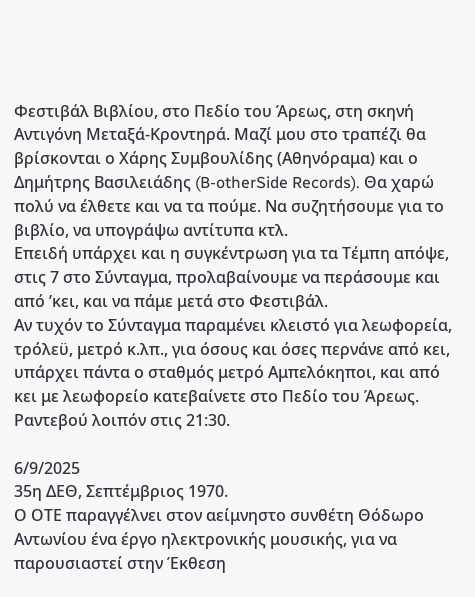Φεστιβάλ Βιβλίου, στο Πεδίο του Άρεως, στη σκηνή Αντιγόνη Μεταξά-Κροντηρά. Μαζί μου στο τραπέζι θα βρίσκονται ο Χάρης Συμβουλίδης (Αθηνόραμα) και ο Δημήτρης Βασιλειάδης (B-otherSide Records). Θα χαρώ πολύ να έλθετε και να τα πούμε. Να συζητήσουμε για το βιβλίο, να υπογράψω αντίτυπα κτλ.
Επειδή υπάρχει και η συγκέντρωση για τα Τέμπη απόψε, στις 7 στο Σύνταγμα, προλαβαίνουμε να περάσουμε και από ’κει, και να πάμε μετά στο Φεστιβάλ.
Αν τυχόν το Σύνταγμα παραμένει κλειστό για λεωφορεία, τρόλεϋ, μετρό κ.λπ., για όσους και όσες περνάνε από κει, υπάρχει πάντα ο σταθμός μετρό Αμπελόκηποι, και από κει με λεωφορείο κατεβαίνετε στο Πεδίο του Άρεως. Ραντεβού λοιπόν στις 21:30.

6/9/2025
35η ΔΕΘ, Σεπτέμβριος 1970.
Ο ΟΤΕ παραγγέλνει στον αείμνηστο συνθέτη Θόδωρο Αντωνίου ένα έργο ηλεκτρονικής μουσικής, για να παρουσιαστεί στην Έκθεση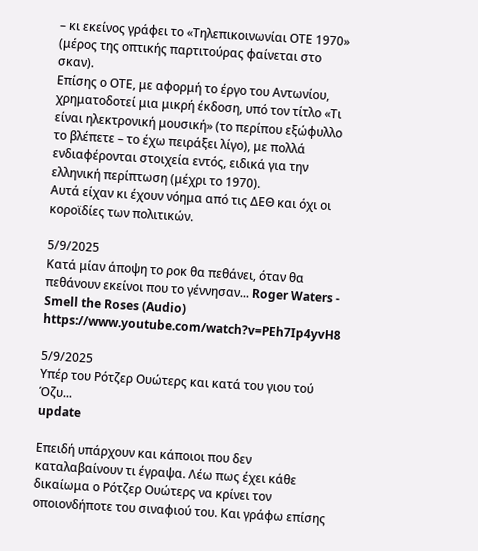– κι εκείνος γράφει το «Τηλεπικοινωνίαι ΟΤΕ 1970» (μέρος της οπτικής παρτιτούρας φαίνεται στο σκαν).
Επίσης ο ΟΤΕ, με αφορμή το έργο του Αντωνίου, χρηματοδοτεί μια μικρή έκδοση, υπό τον τίτλο «Τι είναι ηλεκτρονική μουσική» (το περίπου εξώφυλλο το βλέπετε – το έχω πειράξει λίγο), με πολλά ενδιαφέρονται στοιχεία εντός, ειδικά για την ελληνική περίπτωση (μέχρι το 1970).
Αυτά είχαν κι έχουν νόημα από τις ΔΕΘ και όχι οι κοροϊδίες των πολιτικών.

5/9/2025
Κατά μίαν άποψη το ροκ θα πεθάνει, όταν θα πεθάνουν εκείνοι που το γέννησαν... Roger Waters - Smell the Roses (Audio)
https://www.youtube.com/watch?v=PEh7Ip4yvH8

5/9/2025
Υπέρ του Ρότζερ Ουώτερς και κατά του γιου τού Όζυ...
update

Επειδή υπάρχουν και κάποιοι που δεν καταλαβαίνουν τι έγραψα. Λέω πως έχει κάθε δικαίωμα ο Ρότζερ Ουώτερς να κρίνει τον οποιονδήποτε του σιναφιού του. Και γράφω επίσης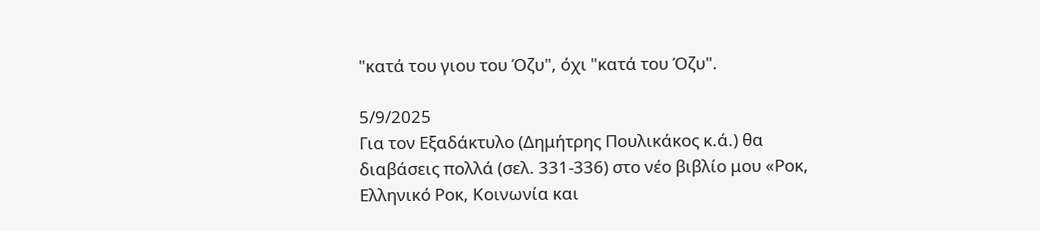"κατά του γιου του Όζυ", όχι "κατά του Όζυ".

5/9/2025
Για τον Εξαδάκτυλο (Δημήτρης Πουλικάκος κ.ά.) θα διαβάσεις πολλά (σελ. 331-336) στο νέο βιβλίο μου «Ροκ, Ελληνικό Ροκ, Κοινωνία και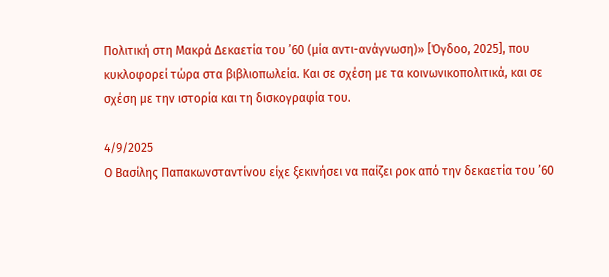Πολιτική στη Μακρά Δεκαετία του ’60 (μία αντι-ανάγνωση)» [Όγδοο, 2025], που κυκλοφορεί τώρα στα βιβλιοπωλεία. Και σε σχέση με τα κοινωνικοπολιτικά, και σε σχέση με την ιστορία και τη δισκογραφία του.

4/9/2025
Ο Βασίλης Παπακωνσταντίνου είχε ξεκινήσει να παίζει ροκ από την δεκαετία του ’60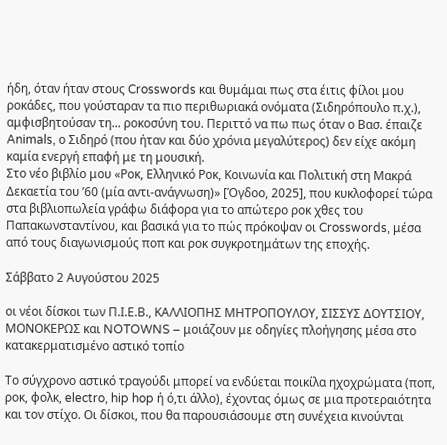ήδη, όταν ήταν στους Crosswords και θυμάμαι πως στα έιτις φίλοι μου ροκάδες, που γούσταραν τα πιο περιθωριακά ονόματα (Σιδηρόπουλο π.χ.), αμφισβητούσαν τη... ροκοσύνη του. Περιττό να πω πως όταν ο Βασ. έπαιζε Animals, ο Σιδηρό (που ήταν και δύο χρόνια μεγαλύτερος) δεν είχε ακόμη καμία ενεργή επαφή με τη μουσική.
Στο νέο βιβλίο μου «Ροκ, Ελληνικό Ροκ, Κοινωνία και Πολιτική στη Μακρά Δεκαετία του ’60 (μία αντι-ανάγνωση)» [Όγδοο, 2025], που κυκλοφορεί τώρα στα βιβλιοπωλεία γράφω διάφορα για το απώτερο ροκ χθες του Παπακωνσταντίνου, και βασικά για το πώς πρόκοψαν οι Crosswords, μέσα από τους διαγωνισμούς ποπ και ροκ συγκροτημάτων της εποχής.

Σάββατο 2 Αυγούστου 2025

οι νέοι δίσκοι των Π.Ι.Ε.Β., ΚΑΛΛΙΟΠΗΣ ΜΗΤΡΟΠΟΥΛΟΥ, ΣΙΣΣΥΣ ΔΟΥΤΣΙΟΥ, ΜΟΝΟΚΕΡΩΣ και NOTOWNS – μοιάζουν με οδηγίες πλοήγησης μέσα στο κατακερματισμένο αστικό τοπίο

Το σύγχρονο αστικό τραγούδι μπορεί να ενδύεται ποικίλα ηχοχρώματα (ποπ, ροκ, φολκ, electro, hip hop ή ό,τι άλλο), έχοντας όμως σε μια προτεραιότητα και τον στίχο. Οι δίσκοι, που θα παρουσιάσουμε στη συνέχεια κινούνται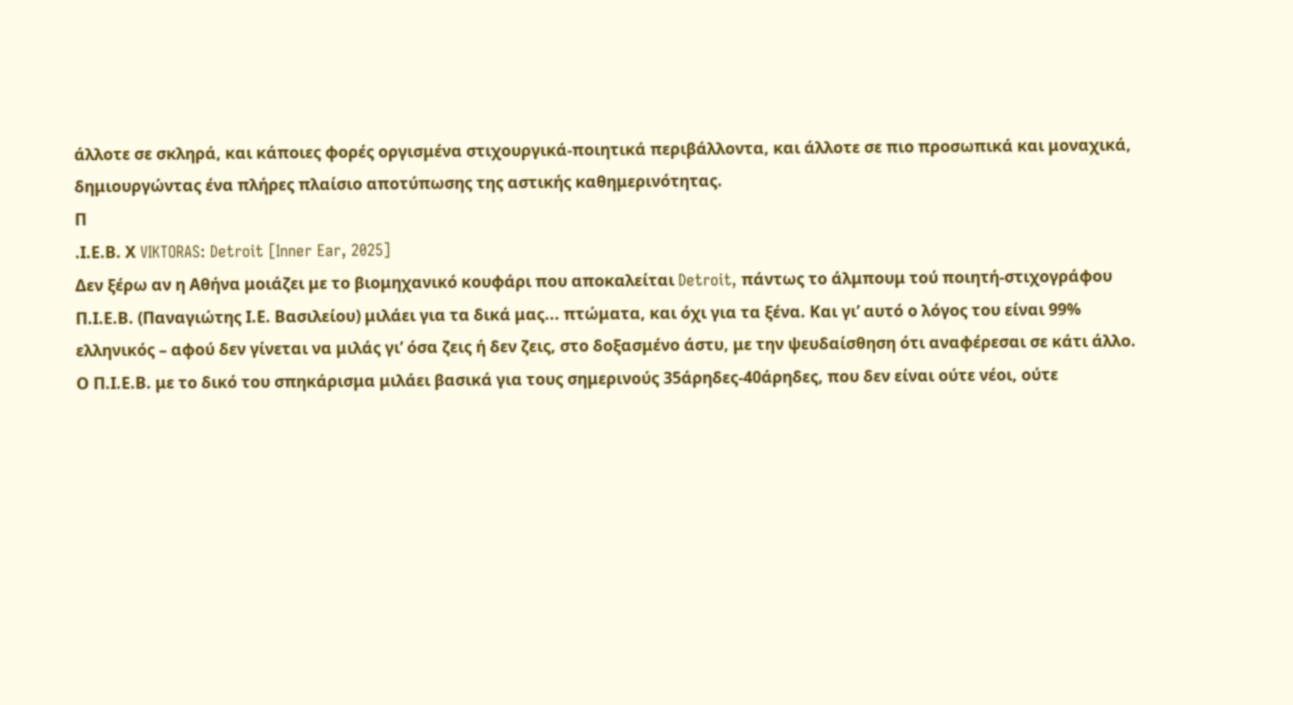άλλοτε σε σκληρά, και κάποιες φορές οργισμένα στιχουργικά-ποιητικά περιβάλλοντα, και άλλοτε σε πιο προσωπικά και μοναχικά, δημιουργώντας ένα πλήρες πλαίσιο αποτύπωσης της αστικής καθημερινότητας.
Π
.Ι.Ε.Β. Χ VIKTORAS: Detroit [Inner Ear, 2025]
Δεν ξέρω αν η Αθήνα μοιάζει με το βιομηχανικό κουφάρι που αποκαλείται Detroit, πάντως το άλμπουμ τού ποιητή-στιχογράφου Π.Ι.Ε.Β. (Παναγιώτης Ι.Ε. Βασιλείου) μιλάει για τα δικά μας... πτώματα, και όχι για τα ξένα. Και γι’ αυτό ο λόγος του είναι 99% ελληνικός – αφού δεν γίνεται να μιλάς γι’ όσα ζεις ή δεν ζεις, στο δοξασμένο άστυ, με την ψευδαίσθηση ότι αναφέρεσαι σε κάτι άλλο.
Ο Π.Ι.Ε.Β. με το δικό του σπηκάρισμα μιλάει βασικά για τους σημερινούς 35άρηδες-40άρηδες, που δεν είναι ούτε νέοι, ούτε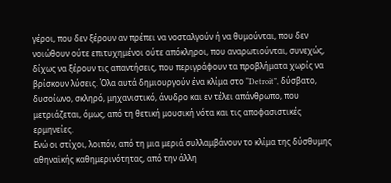γέροι, που δεν ξέρουν αν πρέπει να νοσταλγούν ή να θυμούνται, που δεν νοιώθουν ούτε επιτυχημένοι ούτε απόκληροι, που αναρωτιούνται, συνεχώς, δίχως να ξέρουν τις απαντήσεις, που περιγράφουν τα προβλήματα χωρίς να βρίσκουν λύσεις. Όλα αυτά δημιουργούν ένα κλίμα στο “Detroit”, δύσβατο, δυσοίωνο, σκληρό, μηχανιστικό, άνυδρο και εν τέλει απάνθρωπο, που μετριάζεται, όμως, από τη θετική μουσική νότα και τις αποφασιστικές ερμηνείες.
Ενώ οι στίχοι, λοιπόν, από τη μια μεριά συλλαμβάνουν το κλίμα της δύσθυμης αθηναϊκής καθημερινότητας, από την άλλη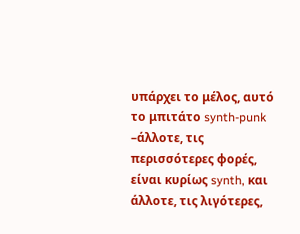υπάρχει το μέλος, αυτό το μπιτάτο synth-punk –άλλοτε, τις περισσότερες φορές, είναι κυρίως synth, και άλλοτε, τις λιγότερες,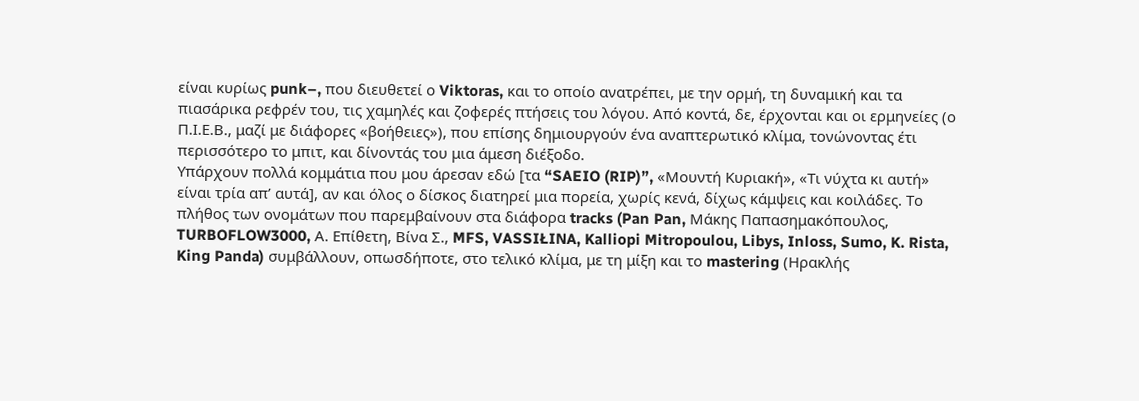είναι κυρίως punk–, που διευθετεί ο Viktoras, και το οποίο ανατρέπει, με την ορμή, τη δυναμική και τα πιασάρικα ρεφρέν του, τις χαμηλές και ζοφερές πτήσεις του λόγου. Από κοντά, δε, έρχονται και οι ερμηνείες (ο Π.Ι.Ε.Β., μαζί με διάφορες «βοήθειες»), που επίσης δημιουργούν ένα αναπτερωτικό κλίμα, τονώνοντας έτι περισσότερο το μπιτ, και δίνοντάς του μια άμεση διέξοδο.
Υπάρχουν πολλά κομμάτια που μου άρεσαν εδώ [τα “SAEIO (RIP)”, «Μουντή Κυριακή», «Τι νύχτα κι αυτή» είναι τρία απ’ αυτά], αν και όλος ο δίσκος διατηρεί μια πορεία, χωρίς κενά, δίχως κάμψεις και κοιλάδες. Το πλήθος των ονομάτων που παρεμβαίνουν στα διάφορα tracks (Pan Pan, Μάκης Παπασημακόπουλος, TURBOFLOW3000, Α. Επίθετη, Βίνα Σ., MFS, VASSIŁINA, Kalliopi Mitropoulou, Libys, Inloss, Sumo, K. Rista, King Panda) συμβάλλουν, οπωσδήποτε, στο τελικό κλίμα, με τη μίξη και το mastering (Ηρακλής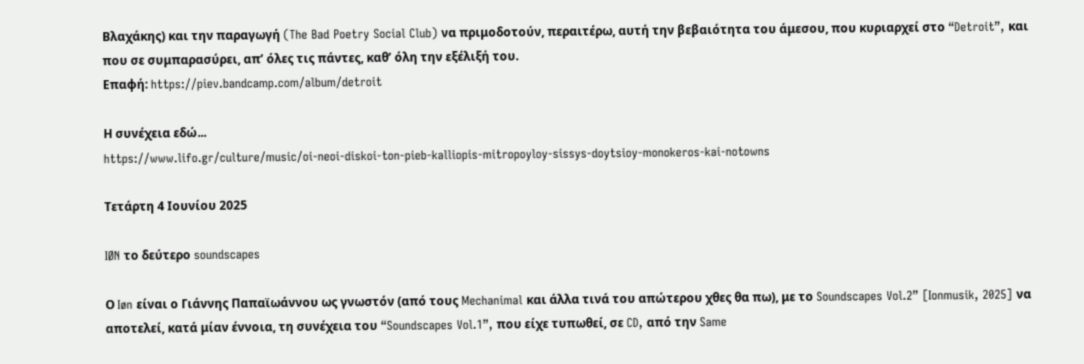Βλαχάκης) και την παραγωγή (The Bad Poetry Social Club) να πριμοδοτούν, περαιτέρω, αυτή την βεβαιότητα του άμεσου, που κυριαρχεί στο “Detroit”, και που σε συμπαρασύρει, απ’ όλες τις πάντες, καθ’ όλη την εξέλιξή του.
Επαφή: https://piev.bandcamp.com/album/detroit

Η συνέχεια εδώ...
https://www.lifo.gr/culture/music/oi-neoi-diskoi-ton-pieb-kalliopis-mitropoyloy-sissys-doytsioy-monokeros-kai-notowns

Τετάρτη 4 Ιουνίου 2025

IØN το δεύτερο soundscapes

Ο Iøn είναι ο Γιάννης Παπαϊωάννου ως γνωστόν (από τους Mechanimal και άλλα τινά του απώτερου χθες θα πω), με το Soundscapes Vol.2” [Ionmusik, 2025] να αποτελεί, κατά μίαν έννοια, τη συνέχεια του “Soundscapes Vol.1”, που είχε τυπωθεί, σε CD, από την Same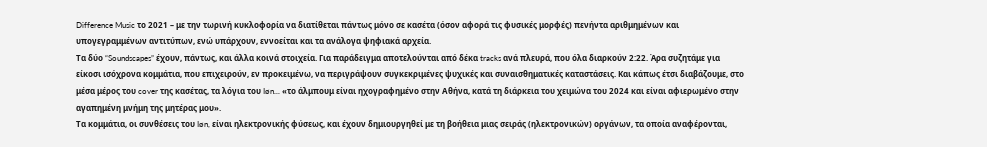Difference Music το 2021 – με την τωρινή κυκλοφορία να διατίθεται πάντως μόνο σε κασέτα (όσον αφορά τις φυσικές μορφές) πενήντα αριθμημένων και υπογεγραμμένων αντιτύπων, ενώ υπάρχουν, εννοείται και τα ανάλογα ψηφιακά αρχεία.
Τα δύο “Soundscapes” έχουν, πάντως, και άλλα κοινά στοιχεία. Για παράδειγμα αποτελούνται από δέκα tracks ανά πλευρά, που όλα διαρκούν 2:22. Άρα συζητάμε για είκοσι ισόχρονα κομμάτια, που επιχειρούν, εν προκειμένω, να περιγράψουν συγκεκριμένες ψυχικές και συναισθηματικές καταστάσεις. Και κάπως έτσι διαβάζουμε, στο μέσα μέρος του cover της κασέτας, τα λόγια του Iøn... «το άλμπουμ είναι ηχογραφημένο στην Αθήνα, κατά τη διάρκεια του χειμώνα του 2024 και είναι αφιερωμένο στην αγαπημένη μνήμη της μητέρας μου».
Τα κομμάτια, οι συνθέσεις του Iøn, είναι ηλεκτρονικής φύσεως, και έχουν δημιουργηθεί με τη βοήθεια μιας σειράς (ηλεκτρονικών) οργάνων, τα οποία αναφέρονται,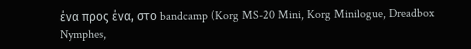ένα προς ένα, στο bandcamp (Korg MS-20 Mini, Korg Minilogue, Dreadbox Nymphes,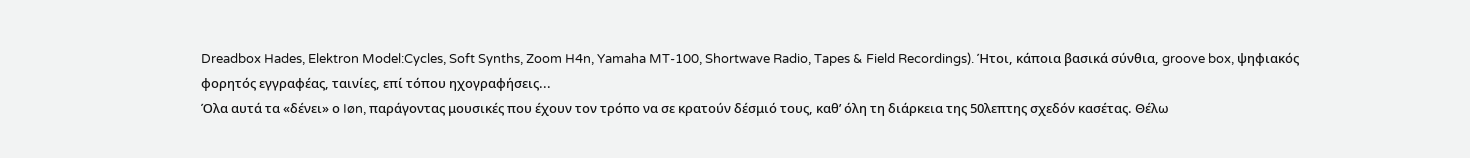Dreadbox Hades, Elektron Model:Cycles, Soft Synths, Zoom H4n, Yamaha MT-100, Shortwave Radio, Tapes & Field Recordings). Ήτοι, κάποια βασικά σύνθια, groove box, ψηφιακός φορητός εγγραφέας, ταινίες, επί τόπου ηχογραφήσεις...
Όλα αυτά τα «δένει» ο Iøn, παράγοντας μουσικές που έχουν τον τρόπο να σε κρατούν δέσμιό τους, καθ’ όλη τη διάρκεια της 50λεπτης σχεδόν κασέτας. Θέλω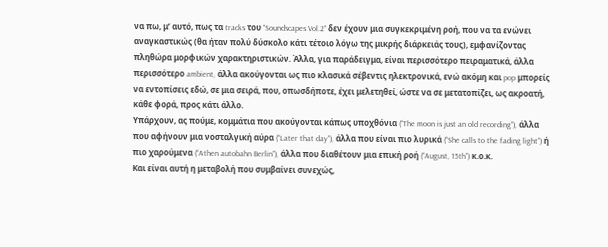να πω, μ’ αυτό, πως τα tracks του “Soundscapes Vol.2” δεν έχουν μια συγκεκριμένη ροή, που να τα ενώνει αναγκαστικώς (θα ήταν πολύ δύσκολο κάτι τέτοιο λόγω της μικρής διάρκειάς τους), εμφανίζοντας πληθώρα μορφικών χαρακτηριστικών. Άλλα, για παράδειγμα, είναι περισσότερο πειραματικά, άλλα περισσότερο ambient, άλλα ακούγονται ως πιο κλασικά σέβεντις ηλεκτρονικά, ενώ ακόμη και pop μπορείς να εντοπίσεις εδώ, σε μια σειρά, που, οπωσδήποτε, έχει μελετηθεί, ώστε να σε μετατοπίζει, ως ακροατή, κάθε φορά, προς κάτι άλλο.
Υπάρχουν, ας πούμε, κομμάτια που ακούγονται κάπως υποχθόνια (“The moon is just an old recording”), άλλα που αφήνουν μια νοσταλγική αύρα (“Later that day”), άλλα που είναι πιο λυρικά (“She calls to the fading light”) ή πιο χαρούμενα (“Athen autobahn Berlin”), άλλα που διαθέτουν μια επική ροή (“August, 15th”) κ.ο.κ.
Και είναι αυτή η μεταβολή που συμβαίνει συνεχώς,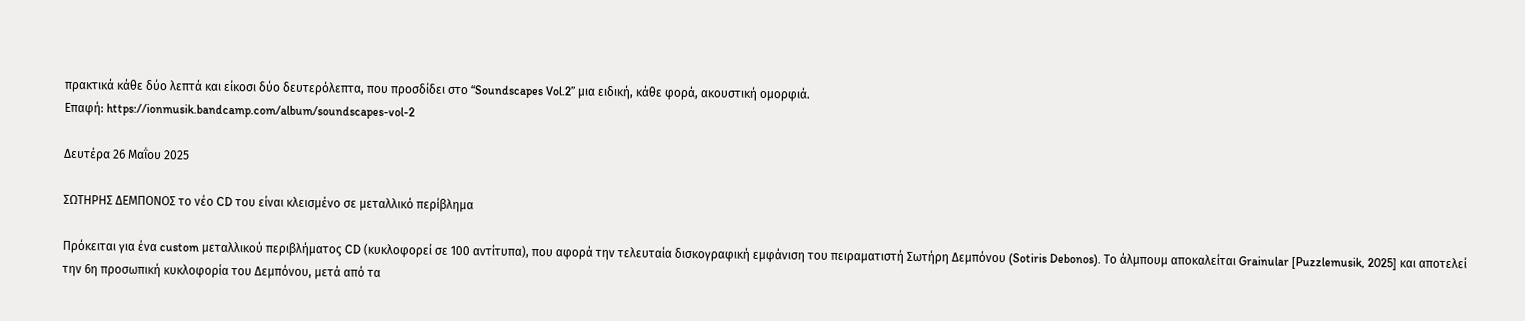πρακτικά κάθε δύο λεπτά και είκοσι δύο δευτερόλεπτα, που προσδίδει στο “Soundscapes Vol.2” μια ειδική, κάθε φορά, ακουστική ομορφιά.
Επαφή: https://ionmusik.bandcamp.com/album/soundscapes-vol-2

Δευτέρα 26 Μαΐου 2025

ΣΩΤΗΡΗΣ ΔΕΜΠΟΝΟΣ το νέο CD του είναι κλεισμένο σε μεταλλικό περίβλημα

Πρόκειται για ένα custom μεταλλικού περιβλήματος CD (κυκλοφορεί σε 100 αντίτυπα), που αφορά την τελευταία δισκογραφική εμφάνιση του πειραματιστή Σωτήρη Δεμπόνου (Sotiris Debonos). Το άλμπουμ αποκαλείται Grainular [Puzzlemusik, 2025] και αποτελεί την 6η προσωπική κυκλοφορία του Δεμπόνου, μετά από τα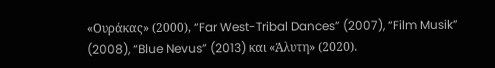«Ουράκας» (2000), “Far West-Tribal Dances” (2007), “Film Musik” (2008), “Blue Nevus” (2013) και «Άλυτη» (2020).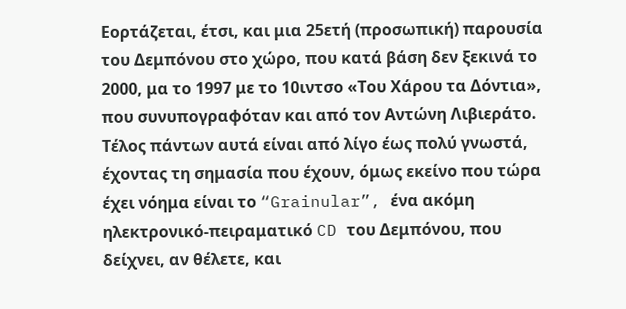Εορτάζεται, έτσι, και μια 25ετή (προσωπική) παρουσία του Δεμπόνου στο χώρο, που κατά βάση δεν ξεκινά το 2000, μα το 1997 με το 10ιντσο «Του Χάρου τα Δόντια», που συνυπογραφόταν και από τον Αντώνη Λιβιεράτο. Τέλος πάντων αυτά είναι από λίγο έως πολύ γνωστά, έχοντας τη σημασία που έχουν, όμως εκείνο που τώρα έχει νόημα είναι το “Grainular”, ένα ακόμη ηλεκτρονικό-πειραματικό CD του Δεμπόνου, που δείχνει, αν θέλετε, και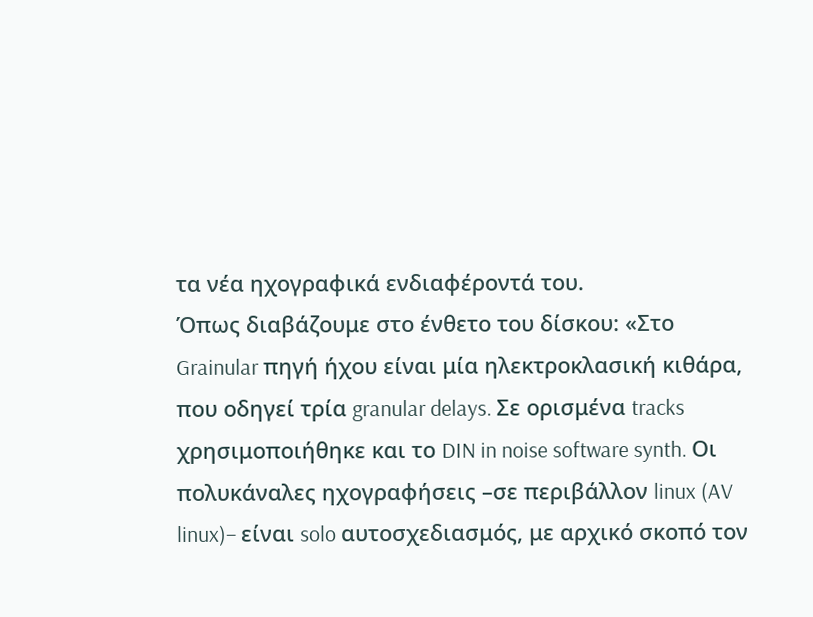τα νέα ηχογραφικά ενδιαφέροντά του.
Όπως διαβάζουμε στο ένθετο του δίσκου: «Στο Grainular πηγή ήχου είναι μία ηλεκτροκλασική κιθάρα, που οδηγεί τρία granular delays. Σε ορισμένα tracks χρησιμοποιήθηκε και το DIN in noise software synth. Οι πολυκάναλες ηχογραφήσεις –σε περιβάλλον linux (AV linux)– είναι solo αυτοσχεδιασμός, με αρχικό σκοπό τον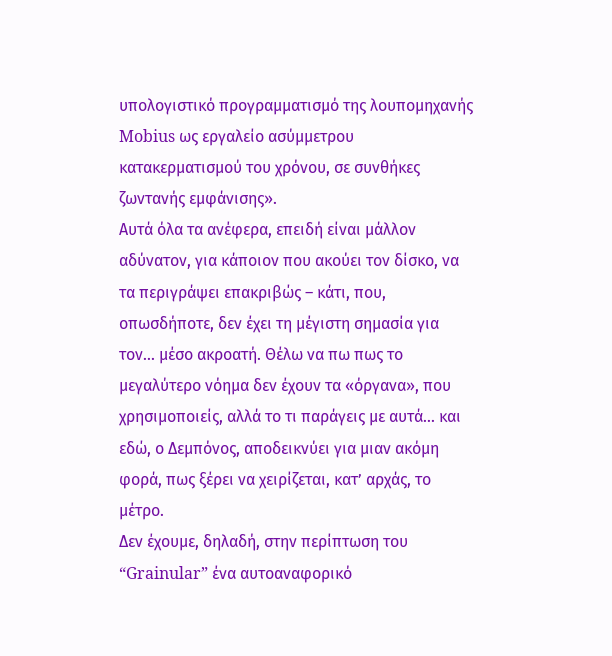υπολογιστικό προγραμματισμό της λουπομηχανής Mobius ως εργαλείο ασύμμετρου κατακερματισμού του χρόνου, σε συνθήκες ζωντανής εμφάνισης».
Αυτά όλα τα ανέφερα, επειδή είναι μάλλον αδύνατον, για κάποιον που ακούει τον δίσκο, να τα περιγράψει επακριβώς – κάτι, που, οπωσδήποτε, δεν έχει τη μέγιστη σημασία για τον... μέσο ακροατή. Θέλω να πω πως το μεγαλύτερο νόημα δεν έχουν τα «όργανα», που χρησιμοποιείς, αλλά το τι παράγεις με αυτά... και εδώ, ο Δεμπόνος, αποδεικνύει για μιαν ακόμη φορά, πως ξέρει να χειρίζεται, κατ’ αρχάς, το μέτρο.
Δεν έχουμε, δηλαδή, στην περίπτωση του “Grainular” ένα αυτοαναφορικό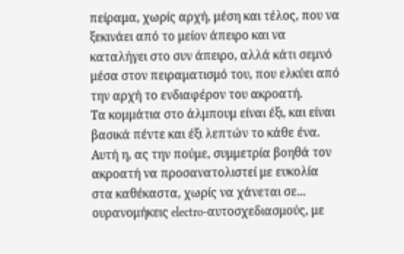πείραμα, χωρίς αρχή, μέση και τέλος, που να ξεκινάει από το μείον άπειρο και να καταλήγει στο συν άπειρο, αλλά κάτι σεμνό μέσα στον πειραματισμό του, που ελκύει από την αρχή το ενδιαφέρον του ακροατή.
Τα κομμάτια στο άλμπουμ είναι έξι, και είναι βασικά πέντε και έξι λεπτών το κάθε ένα. Αυτή η, ας την πούμε, συμμετρία βοηθά τον ακροατή να προσανατολιστεί με ευκολία στα καθέκαστα, χωρίς να χάνεται σε... ουρανομήκεις electro-αυτοσχεδιασμούς, με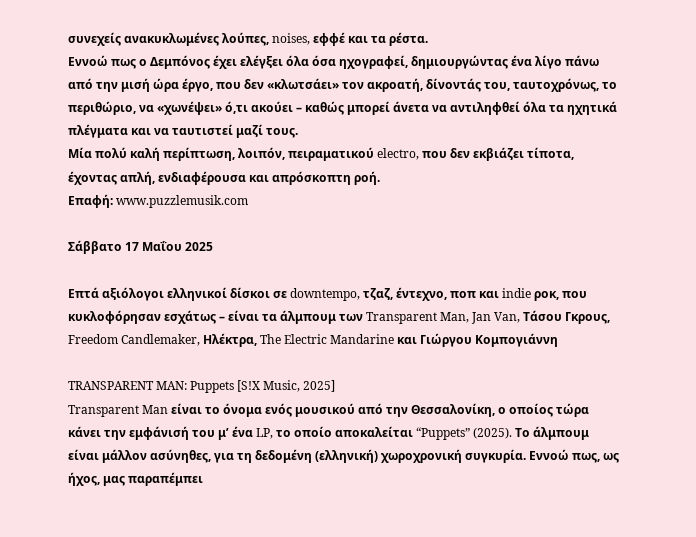συνεχείς ανακυκλωμένες λούπες, noises, εφφέ και τα ρέστα.
Εννοώ πως ο Δεμπόνος έχει ελέγξει όλα όσα ηχογραφεί, δημιουργώντας ένα λίγο πάνω από την μισή ώρα έργο, που δεν «κλωτσάει» τον ακροατή, δίνοντάς του, ταυτοχρόνως, το περιθώριο, να «χωνέψει» ό,τι ακούει – καθώς μπορεί άνετα να αντιληφθεί όλα τα ηχητικά πλέγματα και να ταυτιστεί μαζί τους.
Μία πολύ καλή περίπτωση, λοιπόν, πειραματικού electro, που δεν εκβιάζει τίποτα, έχοντας απλή, ενδιαφέρουσα και απρόσκοπτη ροή.
Επαφή: www.puzzlemusik.com

Σάββατο 17 Μαΐου 2025

Επτά αξιόλογοι ελληνικοί δίσκοι σε downtempo, τζαζ, έντεχνο, ποπ και indie ροκ, που κυκλοφόρησαν εσχάτως – είναι τα άλμπουμ των Transparent Man, Jan Van, Τάσου Γκρους, Freedom Candlemaker, Ηλέκτρα, The Electric Mandarine και Γιώργου Κομπογιάννη

TRANSPARENT MAN: Puppets [S!X Music, 2025]
Transparent Man είναι το όνομα ενός μουσικού από την Θεσσαλονίκη, ο οποίος τώρα κάνει την εμφάνισή του μ’ ένα LP, το οποίο αποκαλείται “Puppets” (2025). Το άλμπουμ είναι μάλλον ασύνηθες, για τη δεδομένη (ελληνική) χωροχρονική συγκυρία. Εννοώ πως, ως ήχος, μας παραπέμπει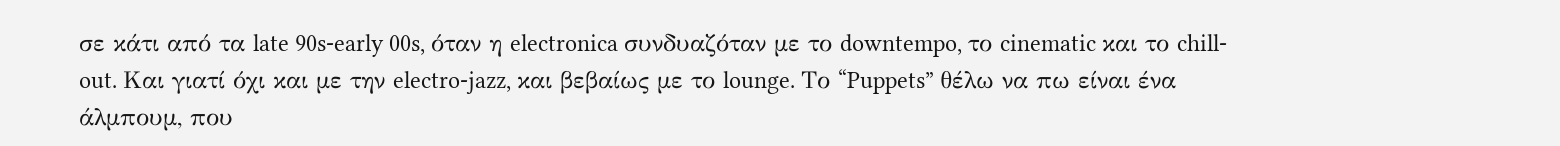σε κάτι από τα late 90s-early 00s, όταν η electronica συνδυαζόταν με το downtempo, το cinematic και το chill-out. Και γιατί όχι και με την electro-jazz, και βεβαίως με το lounge. Το “Puppets” θέλω να πω είναι ένα άλμπουμ, που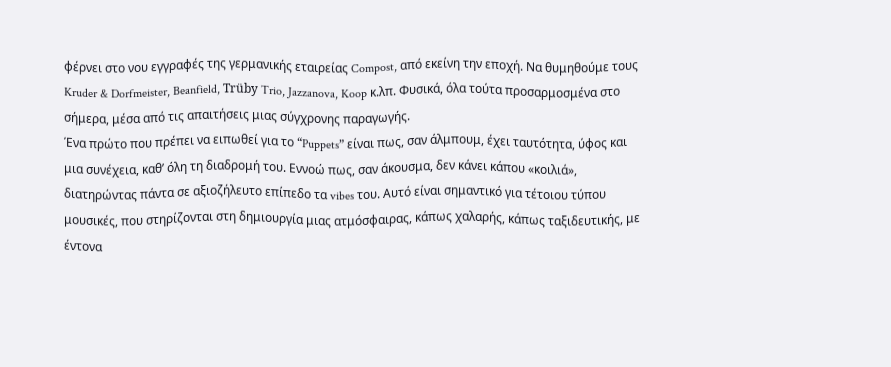φέρνει στο νου εγγραφές της γερμανικής εταιρείας Compost, από εκείνη την εποχή. Να θυμηθούμε τους Kruder & Dorfmeister, Beanfield, Trüby Trio, Jazzanova, Koop κ.λπ. Φυσικά, όλα τούτα προσαρμοσμένα στο σήμερα, μέσα από τις απαιτήσεις μιας σύγχρονης παραγωγής.
Ένα πρώτο που πρέπει να ειπωθεί για το “Puppets” είναι πως, σαν άλμπουμ, έχει ταυτότητα, ύφος και μια συνέχεια, καθ’ όλη τη διαδρομή του. Εννοώ πως, σαν άκουσμα, δεν κάνει κάπου «κοιλιά», διατηρώντας πάντα σε αξιοζήλευτο επίπεδο τα vibes του. Αυτό είναι σημαντικό για τέτοιου τύπου μουσικές, που στηρίζονται στη δημιουργία μιας ατμόσφαιρας, κάπως χαλαρής, κάπως ταξιδευτικής, με έντονα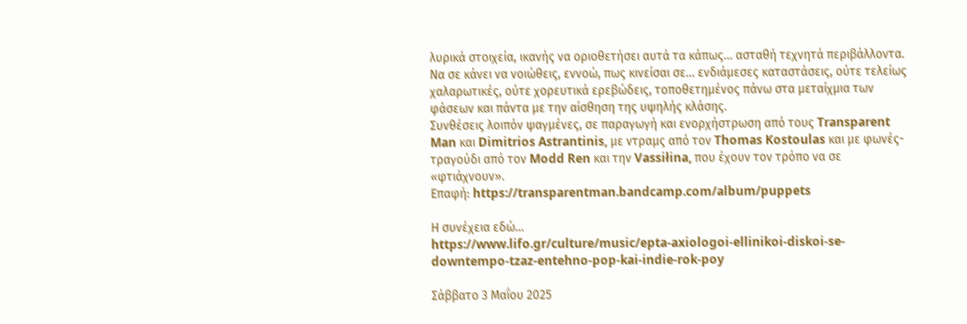λυρικά στοιχεία, ικανής να οριοθετήσει αυτά τα κάπως... ασταθή τεχνητά περιβάλλοντα. Να σε κάνει να νοιώθεις, εννοώ, πως κινείσαι σε... ενδιάμεσες καταστάσεις, ούτε τελείως χαλαρωτικές, ούτε χορευτικά ερεβώδεις, τοποθετημένος πάνω στα μεταίχμια των φάσεων και πάντα με την αίσθηση της υψηλής κλάσης.
Συνθέσεις λοιπόν ψαγμένες, σε παραγωγή και ενορχήστρωση από τους Transparent Man και Dimitrios Astrantinis, με ντραμς από τον Thomas Kostoulas και με φωνές-τραγούδι από τον Modd Ren και την Vassiłina, που έχουν τον τρόπο να σε «φτιάχνουν».
Επαφή: https://transparentman.bandcamp.com/album/puppets

Η συνέχεια εδώ...
https://www.lifo.gr/culture/music/epta-axiologoi-ellinikoi-diskoi-se-downtempo-tzaz-entehno-pop-kai-indie-rok-poy

Σάββατο 3 Μαΐου 2025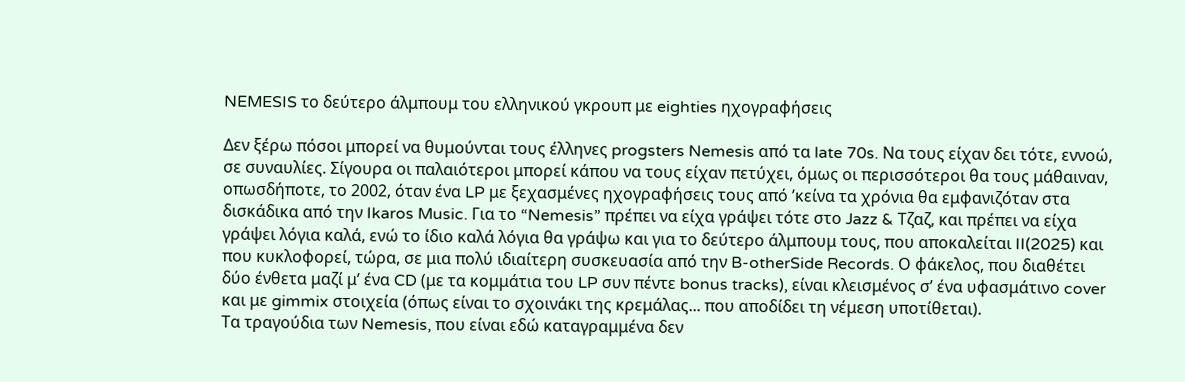NEMESIS το δεύτερο άλμπουμ του ελληνικού γκρουπ με eighties ηχογραφήσεις

Δεν ξέρω πόσοι μπορεί να θυμούνται τους έλληνες progsters Nemesis από τα late 70s. Να τους είχαν δει τότε, εννοώ, σε συναυλίες. Σίγουρα οι παλαιότεροι μπορεί κάπου να τους είχαν πετύχει, όμως οι περισσότεροι θα τους μάθαιναν, οπωσδήποτε, το 2002, όταν ένα LP με ξεχασμένες ηχογραφήσεις τους από ’κείνα τα χρόνια θα εμφανιζόταν στα δισκάδικα από την Ikaros Music. Για το “Nemesis” πρέπει να είχα γράψει τότε στο Jazz & Τζαζ, και πρέπει να είχα γράψει λόγια καλά, ενώ το ίδιο καλά λόγια θα γράψω και για το δεύτερο άλμπουμ τους, που αποκαλείται II(2025) και που κυκλοφορεί, τώρα, σε μια πολύ ιδιαίτερη συσκευασία από την B-otherSide Records. Ο φάκελος, που διαθέτει δύο ένθετα μαζί μ’ ένα CD (με τα κομμάτια του LP συν πέντε bonus tracks), είναι κλεισμένος σ’ ένα υφασμάτινο cover και με gimmix στοιχεία (όπως είναι το σχοινάκι της κρεμάλας... που αποδίδει τη νέμεση υποτίθεται).
Τα τραγούδια των Nemesis, που είναι εδώ καταγραμμένα δεν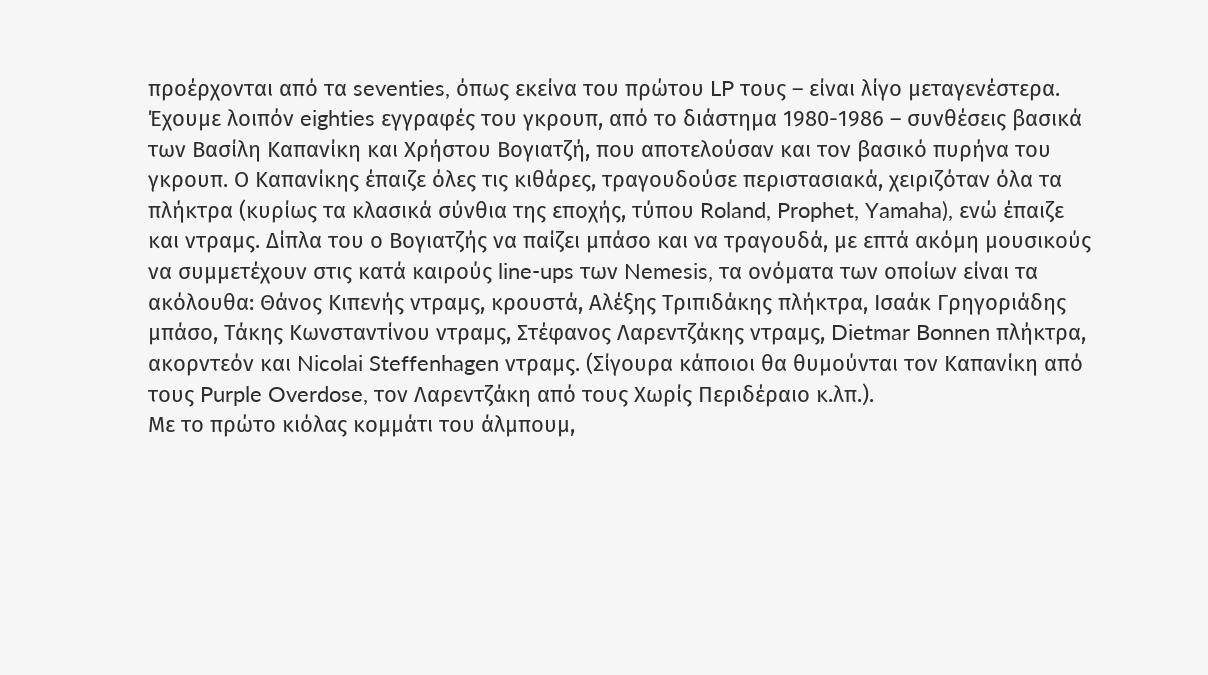προέρχονται από τα seventies, όπως εκείνα του πρώτου LP τους – είναι λίγο μεταγενέστερα. Έχουμε λοιπόν eighties εγγραφές του γκρουπ, από το διάστημα 1980-1986 – συνθέσεις βασικά των Βασίλη Καπανίκη και Χρήστου Βογιατζή, που αποτελούσαν και τον βασικό πυρήνα του γκρουπ. Ο Καπανίκης έπαιζε όλες τις κιθάρες, τραγουδούσε περιστασιακά, χειριζόταν όλα τα πλήκτρα (κυρίως τα κλασικά σύνθια της εποχής, τύπου Roland, Prophet, Yamaha), ενώ έπαιζε και ντραμς. Δίπλα του ο Βογιατζής να παίζει μπάσο και να τραγουδά, με επτά ακόμη μουσικούς να συμμετέχουν στις κατά καιρούς line-ups των Nemesis, τα ονόματα των οποίων είναι τα ακόλουθα: Θάνος Κιπενής ντραμς, κρουστά, Αλέξης Τριπιδάκης πλήκτρα, Ισαάκ Γρηγοριάδης μπάσο, Τάκης Κωνσταντίνου ντραμς, Στέφανος Λαρεντζάκης ντραμς, Dietmar Bonnen πλήκτρα, ακορντεόν και Nicolai Steffenhagen ντραμς. (Σίγουρα κάποιοι θα θυμούνται τον Καπανίκη από τους Purple Overdose, τον Λαρεντζάκη από τους Χωρίς Περιδέραιο κ.λπ.).
Με το πρώτο κιόλας κομμάτι του άλμπουμ,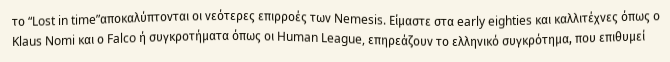το “Lost in time”αποκαλύπτονται οι νεότερες επιρροές των Nemesis. Είμαστε στα early eighties και καλλιτέχνες όπως ο Klaus Nomi και ο Falco ή συγκροτήματα όπως οι Human League, επηρεάζουν το ελληνικό συγκρότημα, που επιθυμεί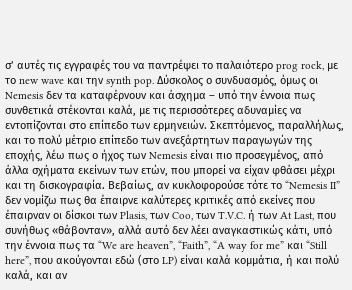σ’ αυτές τις εγγραφές του να παντρέψει το παλαιότερο prog rock, με το new wave και την synth pop. Δύσκολος ο συνδυασμός, όμως οι Nemesis δεν τα καταφέρνουν και άσχημα – υπό την έννοια πως συνθετικά στέκονται καλά, με τις περισσότερες αδυναμίες να εντοπίζονται στο επίπεδο των ερμηνειών. Σκεπτόμενος, παραλλήλως, και το πολύ μέτριο επίπεδο των ανεξάρτητων παραγωγών της εποχής, λέω πως ο ήχος των Nemesis είναι πιο προσεγμένος, από άλλα σχήματα εκείνων των ετών, που μπορεί να είχαν φθάσει μέχρι και τη δισκογραφία. Βεβαίως, αν κυκλοφορούσε τότε το “Nemesis II” δεν νομίζω πως θα έπαιρνε καλύτερες κριτικές από εκείνες που έπαιρναν οι δίσκοι των Plasis, των Coo, των T.V.C. ή των At Last, που συνήθως «θάβονταν», αλλά αυτό δεν λέει αναγκαστικώς κάτι, υπό την έννοια πως τα “We are heaven”, “Faith”, “A way for me” και “Still here”, που ακούγονται εδώ (στο LP) είναι καλά κομμάτια, ή και πολύ καλά, και αν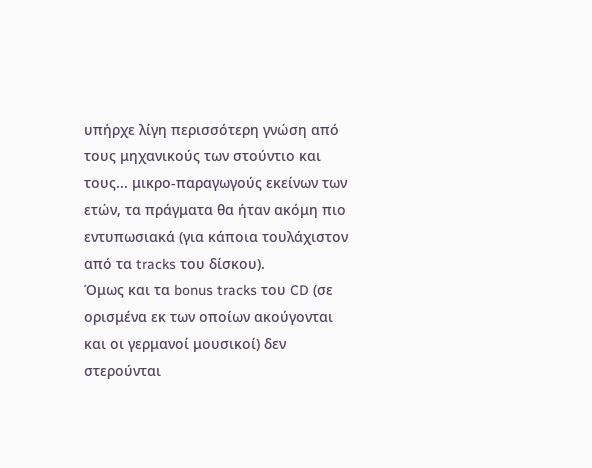υπήρχε λίγη περισσότερη γνώση από τους μηχανικούς των στούντιο και τους... μικρο-παραγωγούς εκείνων των ετών, τα πράγματα θα ήταν ακόμη πιο εντυπωσιακά (για κάποια τουλάχιστον από τα tracks του δίσκου).
Όμως και τα bonus tracks του CD (σε ορισμένα εκ των οποίων ακούγονται και οι γερμανοί μουσικοί) δεν στερούνται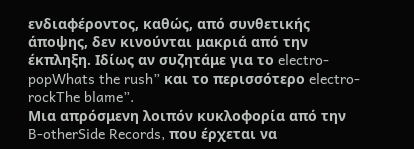ενδιαφέροντος, καθώς, από συνθετικής άποψης, δεν κινούνται μακριά από την έκπληξη. Ιδίως αν συζητάμε για το electro-popWhats the rush” και το περισσότερο electro-rockThe blame”.
Μια απρόσμενη λοιπόν κυκλοφορία από την B-otherSide Records, που έρχεται να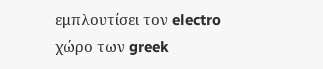εμπλουτίσει τον electro χώρο των greek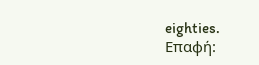eighties.
Επαφή: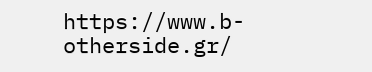https://www.b-otherside.gr/